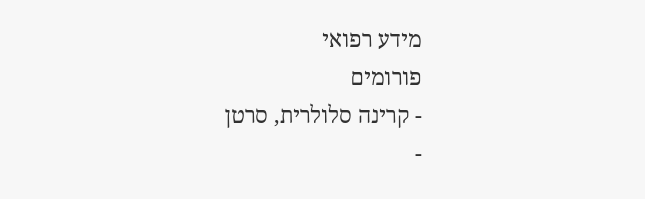מידע רפואי
פורומים
- קרינה סלולרית, סרטן
-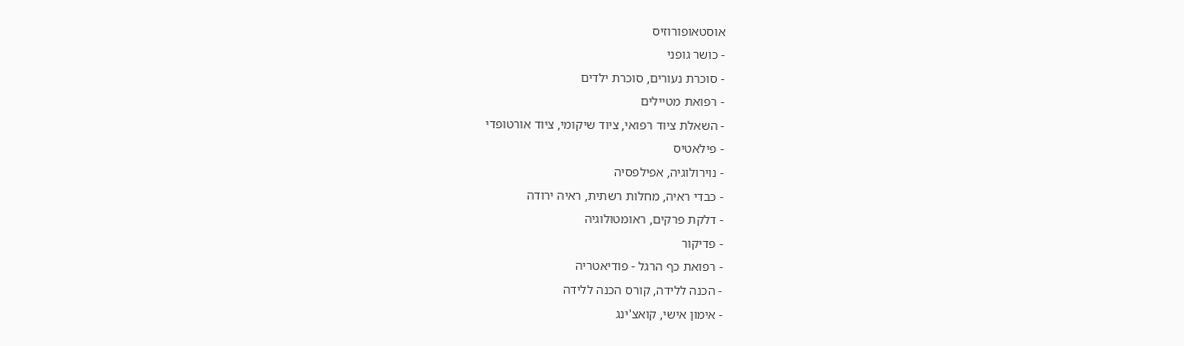אוסטאופורוזיס
- כושר גופני
- סוכרת נעורים, סוכרת ילדים
- רפואת מטיילים
- השאלת ציוד רפואי, ציוד שיקומי, ציוד אורטופדי
- פילאטיס
- נוירולוגיה, אפילפסיה
- כבדי ראיה, מחלות רשתית, ראיה ירודה
- דלקת פרקים, ראומטולוגיה
- פדיקור
- רפואת כף הרגל - פודיאטריה
- הכנה ללידה, קורס הכנה ללידה
- אימון אישי, קואצ'ינג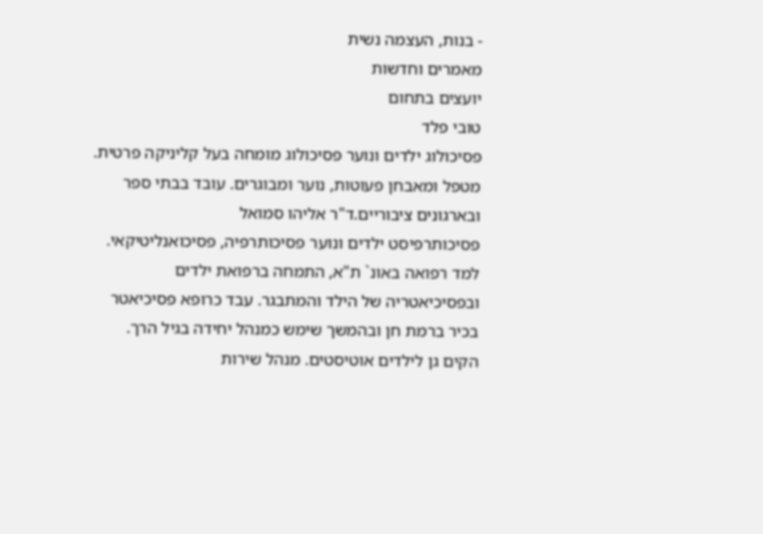- בנות, העצמה נשית
מאמרים וחדשות
יועצים בתחום
טובי פלד
פסיכולוג ילדים ונוער פסיכולוג מומחה בעל קליניקה פרטית. מטפל ומאבחן פעוטות, נוער ומבוגרים. עובד בבתי ספר ובארגונים ציבוריים.ד"ר אליהו סמואל
פסיכותרפיסט ילדים ונוער פסיכותרפיה, פסיכואנליטיקאי. למד רפואה באונ` ת"א, התמחה ברפואת ילדים ובפסיכיאטריה של הילד והמתבגר. עבד כרופא פסיכיאטר בכיר ברמת חן ובהמשך שימש כמנהל יחידה בגיל הרך. הקים גן לילדים אוטיסטים. מנהל שירות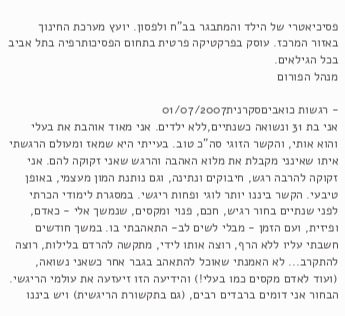פסיכיאטרי של הילד והמתבגר בב"ח ולפסון. יועץ מערכת החינוך באזור המרכז. עוסק בפרקטיקה פרטית בתחום הפסיכותרפיה בתל אביב בכל הגילאים.
מנהל הפורום

- רגשות כואביםסקרנית01/07/2007
אני בת 31 ונשואה כשנתיים,ללא ילדים. אני מאוד אוהבת את בעלי והוא אותי, והקשר הזוגי סה"כ טוב. בעייתי היא שמאז ומעולם הרגשתי איתו שאינני מקבלת את מלוא האהבה והרגש שאני זקוקה להם. אני זקוקה להרבה רגש, חיבוקים ונתינה, וגם נותנת המון מעצמי, באופן טיבעי. הקשר ביננו יותר לוגי ופחות ריגשי. במסגרת לימודי הכרתי לפני שנתיים בחור רגיש, חכם, פנוי ומקסים, שנמשך אלי - כאדם, ופיזית, ועם הזמן - מבלי לשים לב- התאהבתי בו. במשך חודשים חשבתי עליו ללא הרף, רוצה אותו לידי, מתקשה להרדם בלילות, רוצה להתקרב... לא האמנתי שאוכל להתאהב בגבר אחר כשאני נשואה, (ועוד לאדם מקסים כמו בעלי!) והידיעה הזו זיעזעה את עולמי הריגשי. הבחור אני דומים ברבדים רבים, (גם בתקשורת הריגשית) ויש ביננו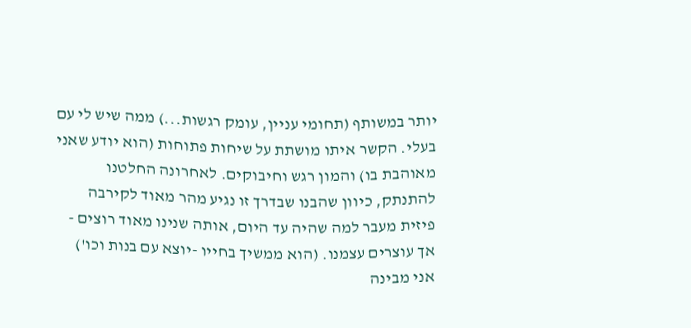יותר במשותף (תחומי עניין, עומק רגשות...) ממה שיש לי עם בעלי. הקשר איתו מושתת על שיחות פתוחות (הוא יודע שאני מאוהבת בו) והמון רגש וחיבוקים. לאחרונה החלטנו להתנתק, כיוון שהבנו שבדרך זו נגיע מהר מאוד לקירבה פיזית מעבר למה שהיה עד היום, אותה שנינו מאוד רוצים - אך עוצרים עצמנו. (הוא ממשיך בחייו -יוצא עם בנות וכו') אני מבינה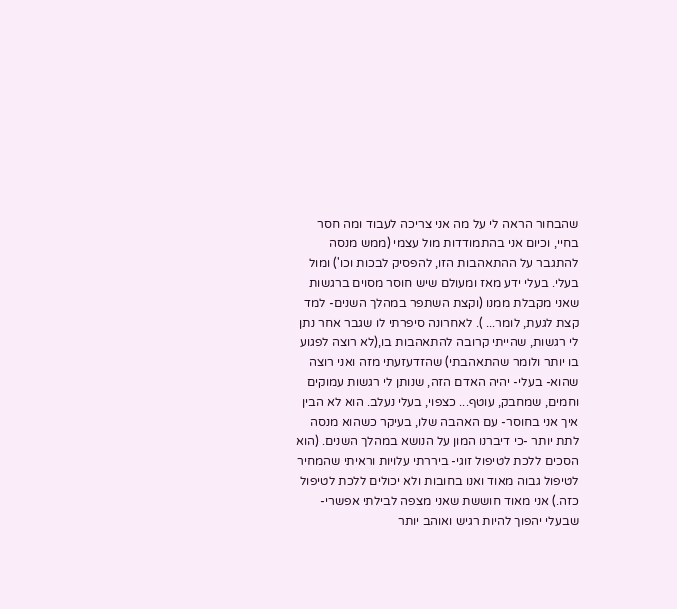שהבחור הראה לי על מה אני צריכה לעבוד ומה חסר בחיי, וכיום אני בהתמודדות מול עצמי (ממש מנסה להתגבר על ההתאהבות הזו, להפסיק לבכות וכו') ומול בעלי. בעלי ידע מאז ומעולם שיש חוסר מסוים ברגשות שאני מקבלת ממנו (וקצת השתפר במהלך השנים- למד קצת לגעת, לומר... ). לאחרונה סיפרתי לו שגבר אחר נתן לי רגשות, שהייתי קרובה להתאהבות בו,(לא רוצה לפגוע בו יותר ולומר שהתאהבתי) שהזדעזעתי מזה ואני רוצה שהוא- בעלי- יהיה האדם הזה, שנותן לי רגשות עמוקים וחמים, שמחבק, עוטף... כצפוי, בעלי נעלב. הוא לא הבין איך אני בחוסר- עם האהבה שלו, בעיקר כשהוא מנסה לתת יותר -כי דיברנו המון על הנושא במהלך השנים. (הוא הסכים ללכת לטיפול זוגי- ביררתי עלויות וראיתי שהמחיר לטיפול גבוה מאוד ואנו בחובות ולא יכולים ללכת לטיפול כזה.) אני מאוד חוששת שאני מצפה לבילתי אפשרי- שבעלי יהפוך להיות רגיש ואוהב יותר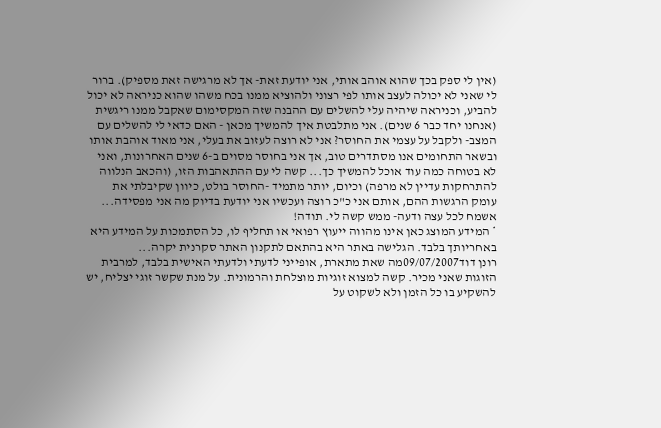(אין לי ספק בכך שהוא אוהב אותי, אני יודעת זאת- אך לא מרגישה זאת מספיק). ברור לי שאני לא יכולה לעצב אותו לפי רצוני ולהוציא ממנו בכח משהו שהוא כניראה לא יכול להביע, וכניראה שיהיה עלי להשלים עם ההבנה שזה המקסימום שאקבל ממנו ריגשית (אנחנו יחד כבר 6 שנים). אני מתלבטת איך להמשיך מכאן - האם כדאי לי להשלים עם המצב- ולקבל על עצמי את החוסר? אני לא רוצה לעזוב את בעלי, אני מאוד אוהבת אותו ובשאר התחומים אנו מסתדרים טוב, אך אני בחוסר מסוים ב-6 שנים האחרונות, ואני לא בטוחה כמה עוד אוכל להמשיך כך... קשה לי עם ההתאהבות הזו, (והכאב הנלווה להתרחקות עדיין לא מרפה) וכיום, יותר מתמיד -החוסר בולט, כיוון שקיבלתי את עומק הרגשות ההם, אותם אני כ"כ רוצה ועכשיו אני יודעת בדיוק מה אני מפסידה... אשמח לכל עצה ודעה- ממש קשה לי. תודה!
* המידע המוצג כאן אינו מהווה ייעוץ רפואי או תחליף לו, כל הסתמכות על המידע היא באחריותך בלבד. הגלישה באתר היא בהתאם לתקנון האתר סקרנית יקרה...
רונן דוד09/07/2007מה שאת מתארת, אופייני לדעתי ולדעתי האישית בלבד, למרבית הזוגות שאני מכיר. קשה למצוא זוגיות מוצלחת והרמונית. על מנת שקשר זוגי יצליח, יש להשקיע בו כל הזמן ולא לשקוט על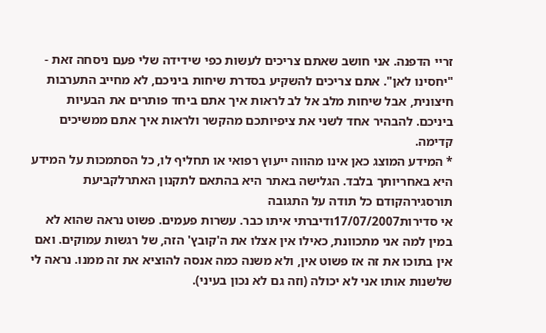זריי הדפנה. אני חושב שאתם צריכים לעשות כפי שידידה שלי פעם ניסחה זאת - "יחסינו לאן". אתם צריכים להשקיע בסדרת שיחות ביניכם, לא מחייב התערבות חיצונית, אבל שיחות מלב אל לב לראות איך אתם ביחד פותרים את הבעיות ביניכם. להבהיר אחד לשני את ציפיותכם מהקשר ולראות איך אתם ממשיכים קדימה.
* המידע המוצג כאן אינו מהווה ייעוץ רפואי או תחליף לו, כל הסתמכות על המידע היא באחריותך בלבד. הגלישה באתר היא בהתאם לתקנון האתרלקביעת תורסגירהקודם כל תודה על התגובה
אי סדירות17/07/2007ודיברתי איתו כבר. עשרות פעמים. פשוט נראה שהוא לא במין למה אני מתכוונת, כאילו אין אצלו את ה'קובץ' הזה, של רגשות עמוקים. ואם אין בתוכו את זה אז פשוט אין, ולא משנה כמה אנסה להוציא את זה ממנו. נראה לי שלשנות אותו אני לא יכולה (וזה גם לא נכון בעיני).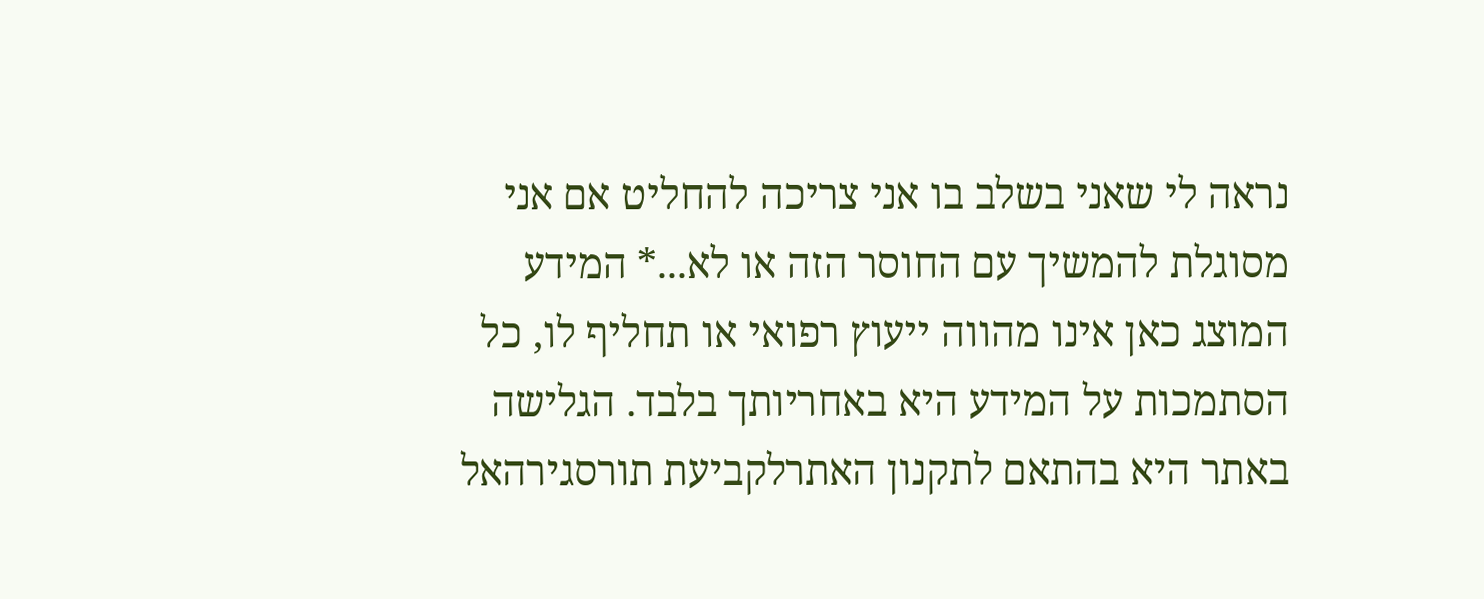נראה לי שאני בשלב בו אני צריכה להחליט אם אני מסוגלת להמשיך עם החוסר הזה או לא...* המידע המוצג כאן אינו מהווה ייעוץ רפואי או תחליף לו, כל הסתמכות על המידע היא באחריותך בלבד. הגלישה באתר היא בהתאם לתקנון האתרלקביעת תורסגירהאל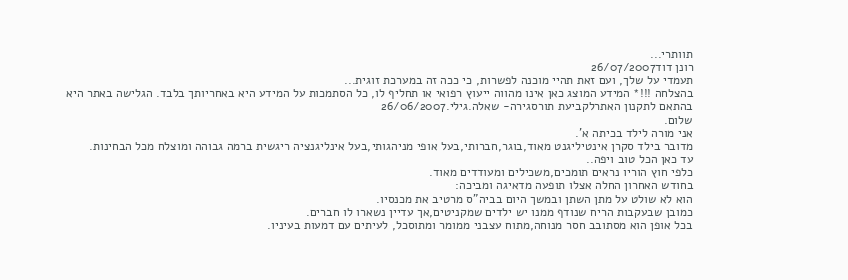תוותרי...
רונן דוד26/07/2007
תעמדי על שלך, ועם זאת תהיי מוכנה לפשרות, כי ככה זה במערכת זוגית...
בהצלחה !!!* המידע המוצג כאן אינו מהווה ייעוץ רפואי או תחליף לו, כל הסתמכות על המידע היא באחריותך בלבד. הגלישה באתר היא בהתאם לתקנון האתרלקביעת תורסגירה- שאלה.גילי.26/06/2007
שלום.
אני מורה לילד בכיתה א'.
מדובר בילד סקרן אינטיליגנט מאוד,בוגר,חברותי,בעל אופי מניהגותי,בעל אינליגנציה ריגשית ברמה גבוהה ומוצלח מכל הבחינות.
עד כאן הכל טוב ויפה..
כלפי חוץ הוריו נראים תומכים,משכילים ומעודדים מאוד.
בחודש האחרון החלה אצלו תופעה מדאיגה ומביכה:
הוא לא שולט על מתן השתן ובמשך היום בביה"ס מרטיב את מכנסיו.
כמובן שבעקבות הריח שנודף ממנו יש ילדים שמקניטים,אך עדיין נשארו לו חברים.
בכל אופן הוא מסתובב חסר מנוחה,מתוח עצבני ממומר ומתוסכל, לעיתים עם דמעות בעיניו.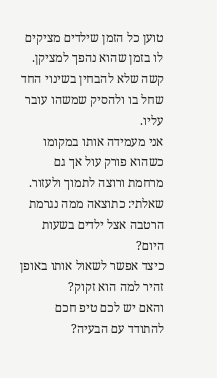טוען כל הזמן שילדים מציקים לו בזמן שהוא נהפך למציקן.
קשה שלא להבחין בשינוי החד שחל בו ולהסיק שמשהו עובר עליו.
אני מעמידה אותו במקומו כשהוא פורק עול אך גם מרחמת ורוצה לתמוך ולעזור.
שאלתי: כתוצאה ממה נגרמת הרטבה אצל ילדים בשעות היום?
כיצד אפשר לשאול אותו באופן זהיר למה הוא זקוק?
והאם יש לכם טיפ חכם להתודד עם הבעיה?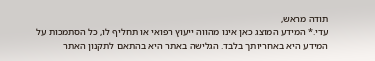תודה מראש,
עדי.* המידע המוצג כאן אינו מהווה ייעוץ רפואי או תחליף לו, כל הסתמכות על המידע היא באחריותך בלבד. הגלישה באתר היא בהתאם לתקנון האתר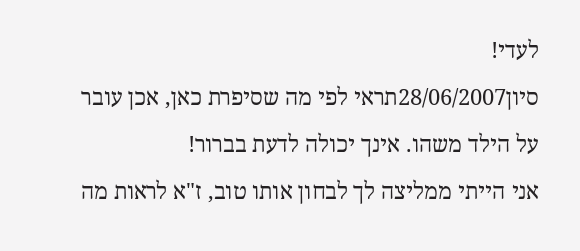לעדי!
סיון28/06/2007תראי לפי מה שסיפרת כאן, אכן עובר על הילד משהו. אינך יכולה לדעת בברור!
אני הייתי ממליצה לך לבחון אותו טוב, ז"א לראות מה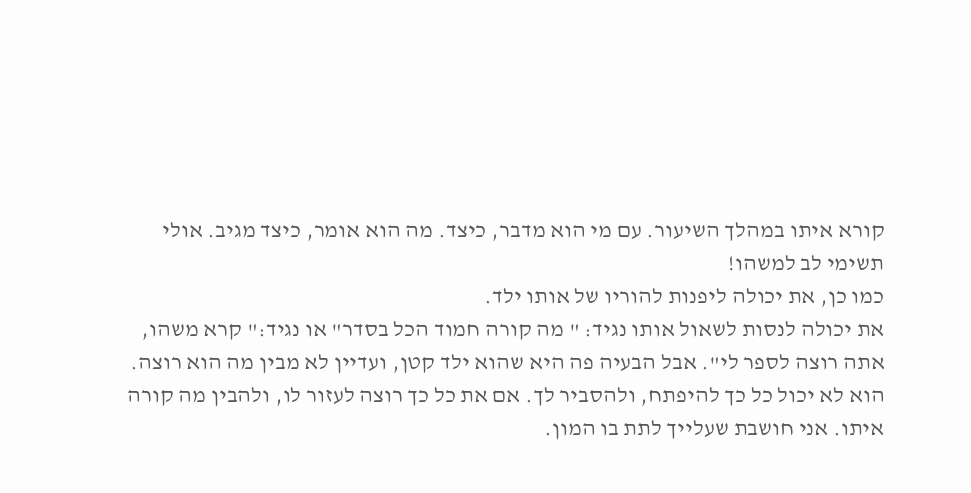קורא איתו במהלך השיעור. עם מי הוא מדבר, כיצד. מה הוא אומר, כיצד מגיב. אולי תשימי לב למשהו!
כמו כן, את יכולה ליפנות להוריו של אותו ילד.
את יכולה לנסות לשאול אותו נגיד: " מה קורה חמוד הכל בסדר" או נגיד:" קרא משהו, אתה רוצה לספר לי". אבל הבעיה פה היא שהוא ילד קטן, ועדיין לא מבין מה הוא רוצה. הוא לא יכול כל כך להיפתח, ולהסביר לך. אם את כל כך רוצה לעזור לו, ולהבין מה קורה איתו. אני חושבת שעלייך לתת בו המון.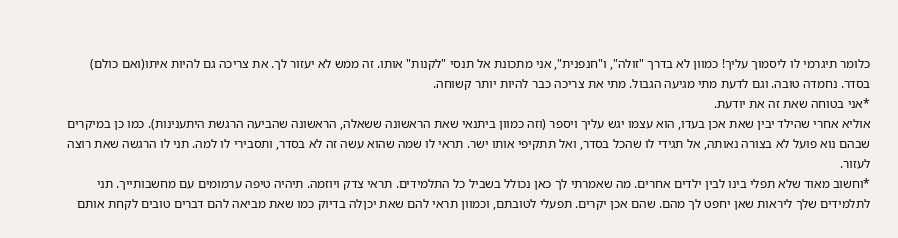כלומר תיגרמי לו ליסמוך עליך! כמוון לא בדרך "זולה", ו"חנפנית", אני מתכונת אל תנסי "לקנות" אותו. זה ממש לא יעזור לך. את צריכה גם להיות איתו(ואם כולם) בסדר. נחמדה טובה. וגם לדעת מתי מגיעה הגבול. מתי את צריכה כבר להיות יותר קשוחה.
*אני בטוחה שאת זה את יודעת.
אוליא אחרי שהילד יבין שאת אכן בעדו, הוא עצמו יגש עליך ויספר (וזה כמוון ביתנאי שאת הראשונה ששאלה, הראשונה שהביעה הרגשת היתענינות). כמו כן במיקרים שבהם נוא פועל לא בצורה נאותה, אל תגידי לו שהכל בסדר, ואל תתקיפי אותו ישר. תראי לו שמה שהוא עשה זה לא בסדר, ותסבירי לו למה. תני לו הרגשה שאת רוצה לעזור.
*וחשוב מאוד שלא תפלי בינו לבין ילדים אחרים. מה שאמרתי לך כאן נכולל בשביל כל התלמידים. תראי צדק ויוזמה. תיהיה טיפה ערמומים עם מחשבותייך. תני לתלמידים שלך ליראות שאן יחפט לך מהם. שהם אכן יקרים. תפעלי לטובתם, וכמוון תראי להם שאת יכןלה בדיוק כמו שאת מביאה להם דברים טובים לקחת אותם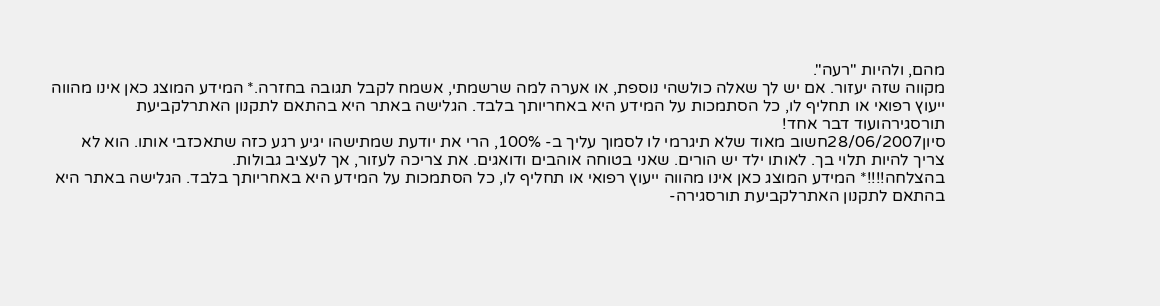מהם, ולהיות "רעה".
מקווה שזה יעזור. אם יש לך שאלה כולשהי נוספת, או אערה למה שרשמתי, אשמח לקבל תגובה בחזרה.* המידע המוצג כאן אינו מהווה ייעוץ רפואי או תחליף לו, כל הסתמכות על המידע היא באחריותך בלבד. הגלישה באתר היא בהתאם לתקנון האתרלקביעת תורסגירהועוד דבר אחד!
סיון28/06/2007חשוב מאוד שלא תיגרמי לו לסמוך עליך ב- 100%, הרי את יודעת שמתישהו יגיע רגע כזה שתאכזבי אותו. הוא לא צריך להיות תלוי בך. לאותו ילד יש הורים. שאני בטוחה אוהבים ודואגים. את צריכה לעזור, אך לעציב גבולות.
בהצלחה!!!!* המידע המוצג כאן אינו מהווה ייעוץ רפואי או תחליף לו, כל הסתמכות על המידע היא באחריותך בלבד. הגלישה באתר היא בהתאם לתקנון האתרלקביעת תורסגירה-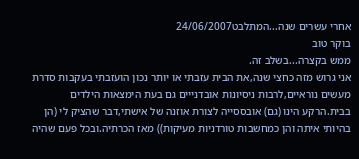אחרי עשרים שנה...המתלבט24/06/2007
בוקר טוב
ממש בקצרה...בשלב זה.
אני גרוש מזה כחצי שנה,את הבית עזבתי או יותר נכון הועזבתי בעקבות סדרת מעשים נוראיים,לרבות ניסיונות אובדנייים גם בעת הימצאות הילדים בבית.הרקע הינו (גם) אובססייה לצורת אוזנה של אישתי,דבר שהציק לי (הן בהיותי איתה והן כמחשבות טורדניות מעיקות)) מאז הכרתיה.ובכל פעם שהיה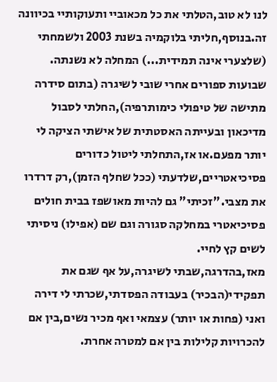לנו לא טוב,הטלתי את כל מכאוביי ותעוקותיי בכיוונה זה.בנוסף,חליתי בלוקמיה בשנת 2003 ולשמחתי (שלצערי אינה תמידית...) המחלה לא נשנתה. שבועות ספורים אחרי שובי לשיגרה (בתום סידרה מתישה של טיפולי כימותרפיה),החלתי לסבול מדיכאון ובעייתה האסטתית של אישתי הציקה לי יותר מפעם.או אז,התחלתי ליטול כדורים פסיכיאטריים,שלדעתי (ככל שחלף הזמן),רק דרדרו את מצבי."זכיתי" גם להיות מאושפז בבית חולים פסיכיאטרי במחלקה סגורה וגם שם (אפילו) ניסיתי לשים קץ לחיי.
מאז,בהדרגה,שבתי לשיגרה,על אף שגם את תפקידי(הבכיר) בעבודה הפסדתי,שכרתי לי דירה ואני (פחות או יותר) עצמאי ואף מכיר נשים,בין אם להכרויות קלילות בין אם למטרה אחרת.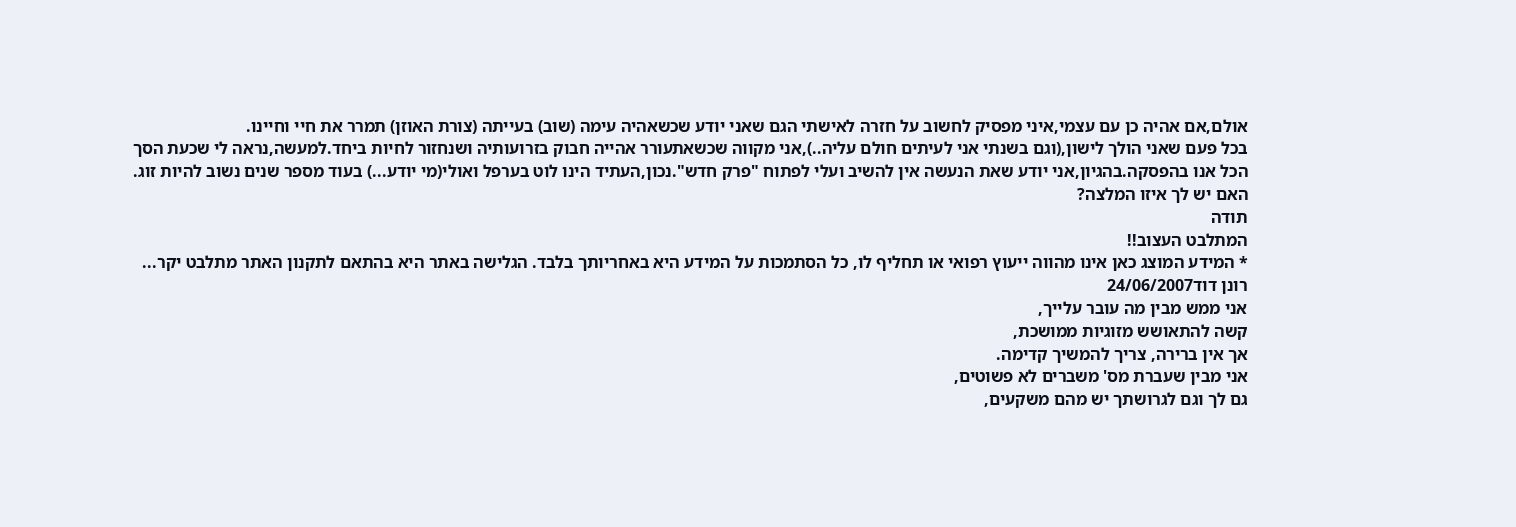אולם,אם אהיה כן עם עצמי,איני מפסיק לחשוב על חזרה לאישתי הגם שאני יודע שכשאהיה עימה (שוב) בעייתה (צורת האוזן) תמרר את חיי וחיינו.
בכל פעם שאני הולך לישון,(וגם בשנתי אני לעיתים חולם עליה..),אני מקווה שכשאתעורר אהייה חבוק בזרועותיה ושנחזור לחיות ביחד.למעשה,נראה לי שכעת הסך הכל אנו בהפסקה.בהגיון,אני יודע שאת הנעשה אין להשיב ועלי לפתוח "פרק חדש".נכון,העתיד הינו לוט בערפל ואולי(מי יודע...) בעוד מספר שנים נשוב להיות זוג.
האם יש לך איזו המלצה?
תודה
המתלבט העצוב!!
* המידע המוצג כאן אינו מהווה ייעוץ רפואי או תחליף לו, כל הסתמכות על המידע היא באחריותך בלבד. הגלישה באתר היא בהתאם לתקנון האתר מתלבט יקר...
רונן דוד24/06/2007
אני ממש מבין מה עובר עלייך,
קשה להתאושש מזוגיות ממושכת,
אך אין ברירה, צריך להמשיך קדימה.
אני מבין שעברת מס' משברים לא פשוטים,
גם לך וגם לגרושתך יש מהם משקעים,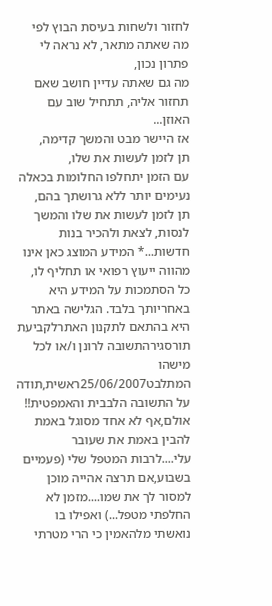לחזור ולשחות בעיסת הבוץ לפי מה שאתה מתאר, לא נראה לי פתרון נכון,
מה גם שאתה עדיין חושב שאם תחזור אליה, תתחיל שוב עם האוזן...
אז היישר מבט והמשך קדימה,
תן לזמן לעשות את שלו,
עם הזמן יתחלפו החלומות בכאלה נעימים יותר ללא גרושתך בהם,
תן לזמן לעשות את שלו והמשך לנסות, לצאת ולהכיר בנות חדשות...* המידע המוצג כאן אינו מהווה ייעוץ רפואי או תחליף לו, כל הסתמכות על המידע היא באחריותך בלבד. הגלישה באתר היא בהתאם לתקנון האתרלקביעת תורסגירהתשובה לרונן ו/או לכל מישהו
המתלבט25/06/2007ראשית,תודה על התשובה הלבבית והאמפטית!!
אולם,אף לא אחד מסוגל באמת להבין באמת את שעובר עלי....לרבות המטפל שלי (פעמיים בשבוע,אם תרצה אהייה מוכן למסור לך את שמו....מזמן לא החלפתי מטפל...) ואפילו בו נואשתי מלהאמין כי הרי מטרתי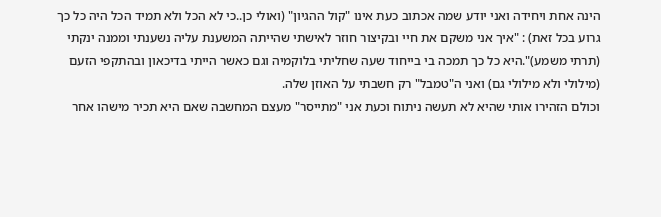הינה אחת ויחידה ואני יודע שמה אכתוב כעת אינו "קול ההגיון" (ואולי כן..כי לא הכל ולא תמיד הכל היה כל כך גרוע בכל זאת) : "איך אני משקם את חיי ובקיצור חוזר לאישתי שהייתה המשענת עליה נשענתי וממנה ינקתי (תרתי משמע)".היא כל כך תמכה בי בייחוד שעה שחליתי בלוקמיה וגם כאשר הייתי בדיכאון ובהתקפי הזעם (מילולי ולא מילולי גם) ואני ה"טמבל" רק חשבתי על האוזן שלה.
וכולם הזהירו אותי שהיא לא תעשה ניתוח וכעת אני "מתייסר" מעצם המחשבה שאם היא תכיר מישהו אחר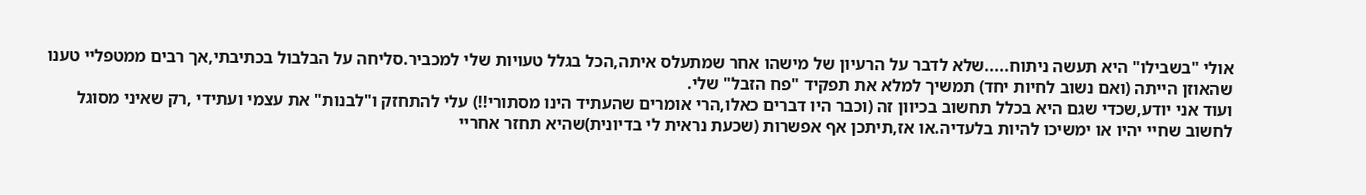אולי "בשבילו" היא תעשה ניתוח.....שלא לדבר על הרעיון של מישהו אחר שמתעלס איתה,הכל בגלל טעויות שלי למכביר.סליחה על הבלבול בכתיבתי,אך רבים ממטפליי טענו שהאוזן הייתה (ואם נשוב לחיות יחד) תמשיך למלא את תפקיד "פח הזבל" שלי.
ועוד אני יודע,שכדי שגם היא בכלל תחשוב בכיוון זה (וכבר היו דברים כאלו,הרי אומרים שהעתיד הינו מסתורי!!) עלי להתחזק ו"לבנות" את עצמי ועתידי ,רק שאיני מסוגל לחשוב שחיי יהיו או ימשיכו להיות בלעדיה.או אז,תיתכן אף אפשרות (שכעת נראית לי בדיונית)שהיא תחזר אחריי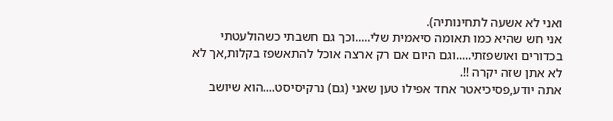ואני לא אשעה לתחינותיה).
אני חש שהיא כמו תאומה סיאמית שלי.....וכך גם חשבתי כשהולעטתי בכדורים ואושפזתי.....וגם היום אם רק ארצה אוכל להתאשפז בקלות,אך לא לא אתן שזה יקרה !!.
אתה יודע,פסיכיאטר אחד אפילו טען שאני (גם) נרקיסיסט....הוא שיושב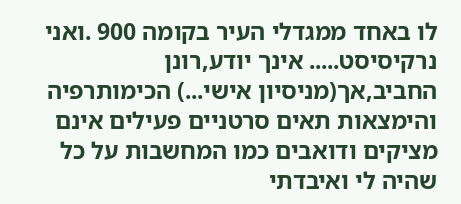לו באחד ממגדלי העיר בקומה 900 .ואני נרקיסיסט..... אינך יודע,רונן החביב,אך(מניסיון אישי...) הכימותרפיה והימצאות תאים סרטניים פעילים אינם מציקים ודואבים כמו המחשבות על כל שהיה לי ואיבדתי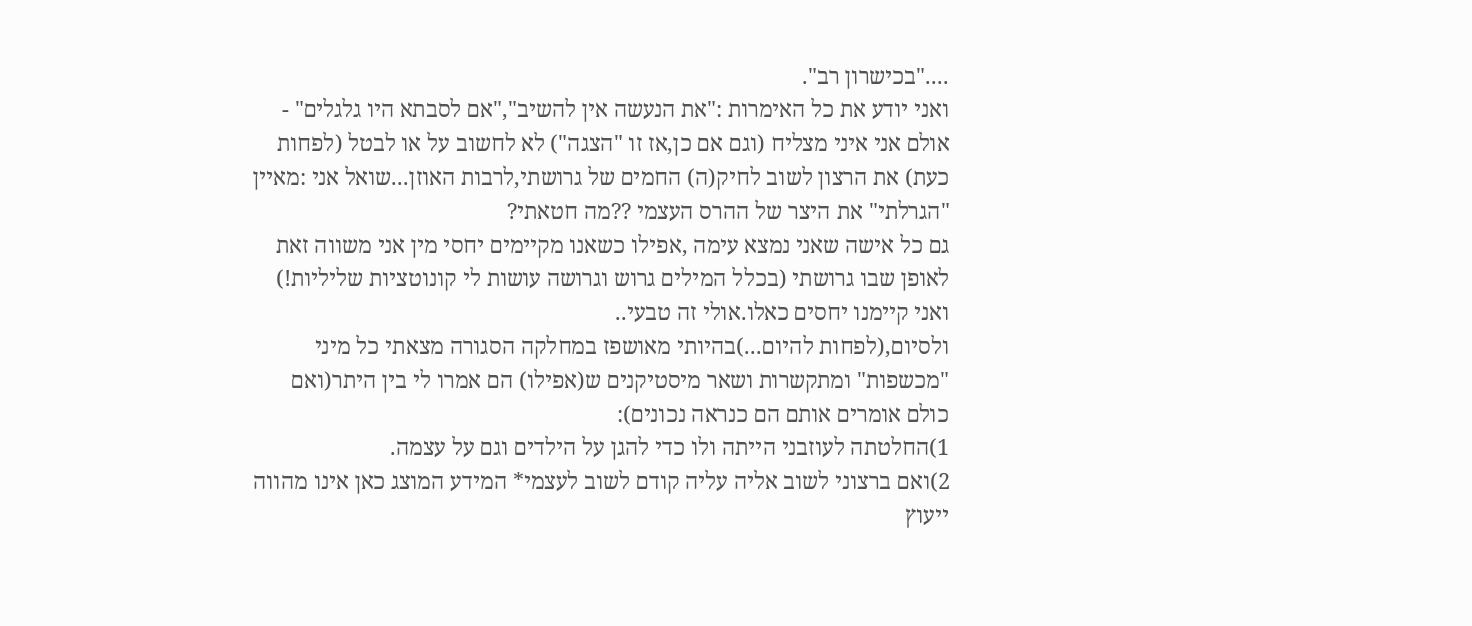...."בכישרון רב".
ואני יודע את כל האימרות :"את הנעשה אין להשיב","אם לסבתא היו גלגלים" - אולם אני איני מצליח (וגם אם כן,אז זו "הצגה") לא לחשוב על או לבטל (לפחות כעת) את הרצון לשוב לחיק(ה) החמים של גרושתי,לרבות האוזן...שואל אני :מאיין "הגרלתי" את היצר של ההרס העצמי ??מה חטאתי?
גם כל אישה שאני נמצא עימה ,אפילו כשאנו מקיימים יחסי מין אני משווה זאת לאופן שבו גרושתי (בכלל המילים גרוש וגרושה עושות לי קונוטציות שליליות!) ואני קיימנו יחסים כאלו.אולי זה טבעי..
ולסיום,(לפחות להיום...)בהיותי מאושפז במחלקה הסגורה מצאתי כל מיני "מכשפות" ומתקשרות ושאר מיסטיקנים ש(אפילו) הם אמרו לי בין היתר(ואם כולם אומרים אותם הם כנראה נכונים):
1)החלטתה לעוזבני הייתה ולו כדי להגן על הילדים וגם על עצמה.
2)ואם ברצוני לשוב אליה עליה קודם לשוב לעצמי* המידע המוצג כאן אינו מהווה ייעוץ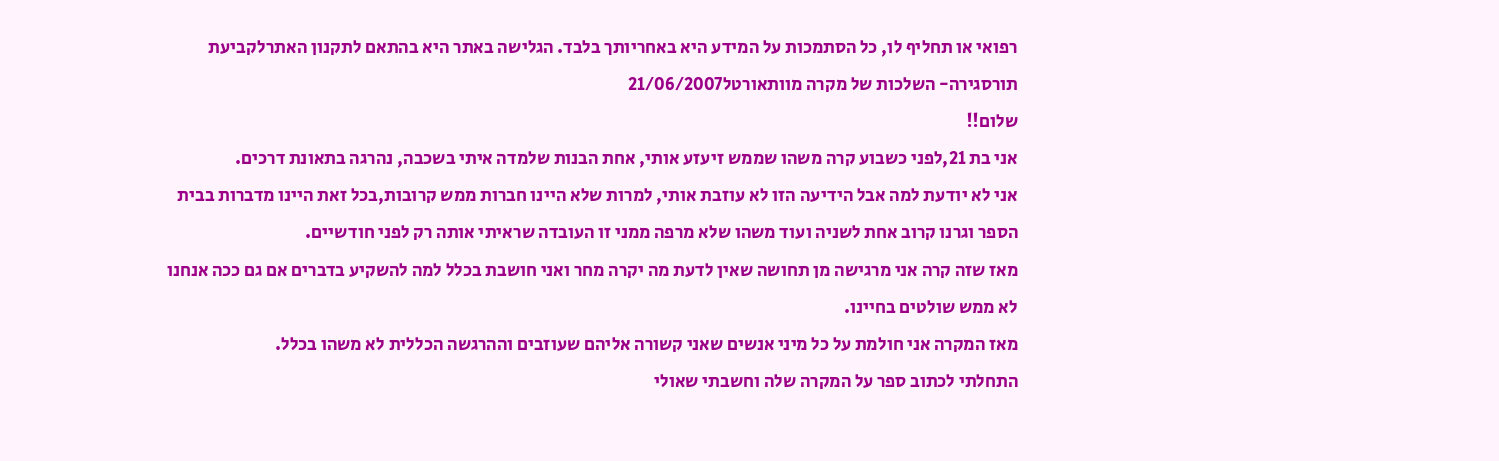רפואי או תחליף לו, כל הסתמכות על המידע היא באחריותך בלבד. הגלישה באתר היא בהתאם לתקנון האתרלקביעת תורסגירה- השלכות של מקרה מוותאורטל21/06/2007
שלום!!
אני בת 21,לפני כשבוע קרה משהו שממש זיעזע אותי, אחת הבנות שלמדה איתי בשכבה, נהרגה בתאונת דרכים.
אני לא יודעת למה אבל הידיעה הזו לא עוזבת אותי, למרות שלא היינו חברות ממש קרובות,בכל זאת היינו מדברות בבית הספר וגרנו קרוב אחת לשניה ועוד משהו שלא מרפה ממני זו העובדה שראיתי אותה רק לפני חודשיים.
מאז שזה קרה אני מרגישה מן תחושה שאין לדעת מה יקרה מחר ואני חושבת בכלל למה להשקיע בדברים אם גם ככה אנחנו לא ממש שולטים בחיינו.
מאז המקרה אני חולמת על כל מיני אנשים שאני קשורה אליהם שעוזבים וההרגשה הכללית לא משהו בכלל.
התחלתי לכתוב ספר על המקרה שלה וחשבתי שאולי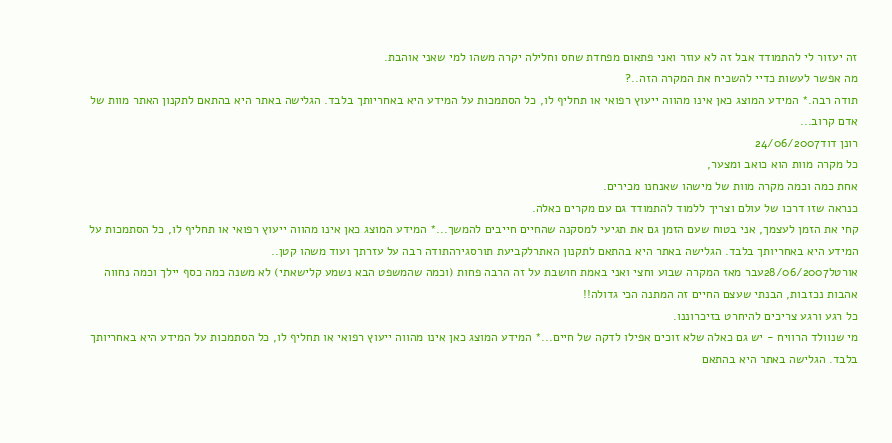זה יעזור לי להתמודד אבל זה לא עוזר ואני פתאום מפחדת שחס וחלילה יקרה משהו למי שאני אוהבת.
מה אפשר לעשות כדיי להשכיח את המקרה הזה..?
תודה רבה.* המידע המוצג כאן אינו מהווה ייעוץ רפואי או תחליף לו, כל הסתמכות על המידע היא באחריותך בלבד. הגלישה באתר היא בהתאם לתקנון האתר מוות של אדם קרוב...
רונן דוד24/06/2007
כל מקרה מוות הוא כואב ומצער,
אחת כמה וכמה מקרה מוות של מישהו שאנחנו מכירים.
כנראה שזו דרכו של עולם וצריך ללמוד להתמודד גם עם מקרים כאלה.
קחי את הזמן לעצמך, אני בטוח שעם הזמן גם את תגיעי למסקנה שהחיים חייבים להמשך...* המידע המוצג כאן אינו מהווה ייעוץ רפואי או תחליף לו, כל הסתמכות על המידע היא באחריותך בלבד. הגלישה באתר היא בהתאם לתקנון האתרלקביעת תורסגירהתודה רבה על עזרתך ועוד משהו קטן..
אורטל28/06/2007עבר מאז המקרה שבוע וחצי ואני באמת חושבת על זה הרבה פחות (וכמה שהמשפט הבא נשמע קלישאתי) לא משנה כמה כסף יילך וכמה נחווה אהבות נכזבות, הבנתי שעצם החיים זה המתנה הכי גדולה!!
כל רגע ורגע צריכים להיחרט בזיכרוננו.
מי שנוולד הרוויח - יש גם כאלה שלא זוכים אפילו לדקה של חיים...* המידע המוצג כאן אינו מהווה ייעוץ רפואי או תחליף לו, כל הסתמכות על המידע היא באחריותך בלבד. הגלישה באתר היא בהתאם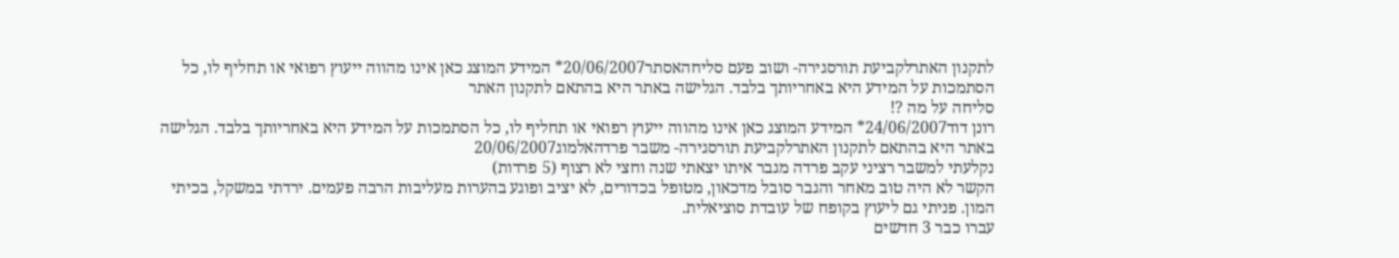לתקנון האתרלקביעת תורסגירה- ושוב פעם סליחהאסתר20/06/2007* המידע המוצג כאן אינו מהווה ייעוץ רפואי או תחליף לו, כל הסתמכות על המידע היא באחריותך בלבד. הגלישה באתר היא בהתאם לתקנון האתר
סליחה על מה ?!
רונן דוד24/06/2007* המידע המוצג כאן אינו מהווה ייעוץ רפואי או תחליף לו, כל הסתמכות על המידע היא באחריותך בלבד. הגלישה באתר היא בהתאם לתקנון האתרלקביעת תורסגירה- משבר פרדהאלמוג20/06/2007
נקלעתי למשבר רציני עקב פרדה מגבר איתו יצאתי שנה וחצי לא רצוף (5 פרדות)
הקשר לא היה טוב מאחר והגבר סובל מדכאון, מטופל בכדורים, לא יציב ופוגע בהערות מעליבות הרבה פעמים. ירדתי במשקל, בכיתי המון. פניתי גם ליעוץ בקופח של עובדת סוציאלית.
עברו כבר 3 חדשים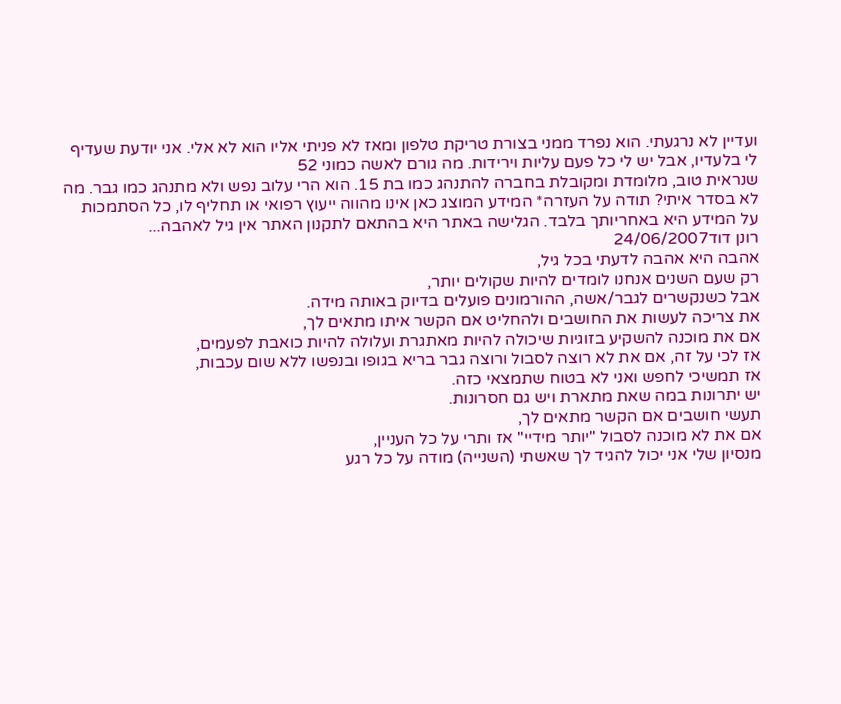ועדיין לא נרגעתי. הוא נפרד ממני בצורת טריקת טלפון ומאז לא פניתי אליו הוא לא אלי. אני יודעת שעדיף לי בלעדיו, אבל יש לי כל פעם עליות וירידות. מה גורם לאשה כמוני 52
שנראית טוב, מלומדת ומקובלת בחברה להתנהג כמו בת 15. הוא הרי עלוב נפש ולא מתנהג כמו גבר. מה לא בסדר איתי? תודה על העזרה* המידע המוצג כאן אינו מהווה ייעוץ רפואי או תחליף לו, כל הסתמכות על המידע היא באחריותך בלבד. הגלישה באתר היא בהתאם לתקנון האתר אין גיל לאהבה...
רונן דוד24/06/2007
אהבה היא אהבה לדעתי בכל גיל,
רק שעם השנים אנחנו לומדים להיות שקולים יותר,
אבל כשנקשרים לגבר/אשה, ההורמונים פועלים בדיוק באותה מידה.
את צריכה לעשות את החושבים ולהחליט אם הקשר איתו מתאים לך,
אם את מוכנה להשקיע בזוגיות שיכולה להיות מאתגרת ועלולה להיות כואבת לפעמים,
אז לכי על זה, אם את לא רוצה לסבול ורוצה גבר בריא בגופו ובנפשו ללא שום עכבות,
אז תמשיכי לחפש ואני לא בטוח שתמצאי כזה.
יש יתרונות במה שאת מתארת ויש גם חסרונות.
תעשי חושבים אם הקשר מתאים לך,
אם את לא מוכנה לסבול "יותר מידיי" אז ותרי על כל העניין,
מנסיון שלי אני יכול להגיד לך שאשתי (השנייה) מודה על כל רגע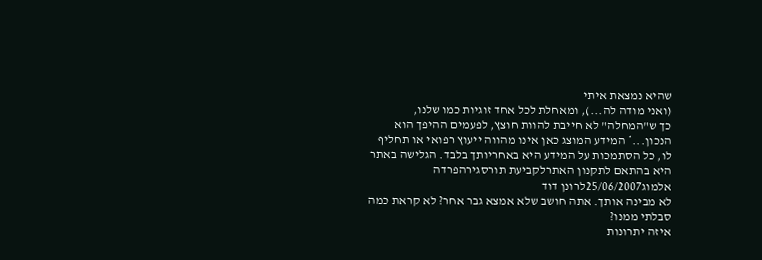שהיא נמצאת איתי
(ואני מודה לה...), ומאחלת לכל אחד זוגיות כמו שלנו,
כך ש"המחלה" לא חייבת להוות חוצץ, לפעמים ההיפך הוא הנכון...* המידע המוצג כאן אינו מהווה ייעוץ רפואי או תחליף לו, כל הסתמכות על המידע היא באחריותך בלבד. הגלישה באתר היא בהתאם לתקנון האתרלקביעת תורסגירהפרדה
אלמוג25/06/2007לרונן דוד
לא מבינה אותך. אתה חושב שלא אמצא גבר אחר? לא קראת כמה סבלתי ממנו?
איזה יתרונות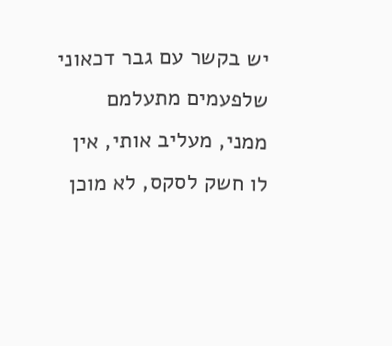יש בקשר עם גבר דכאוני שלפעמים מתעלמם ממני, מעליב אותי, אין לו חשק לסקס, לא מוכן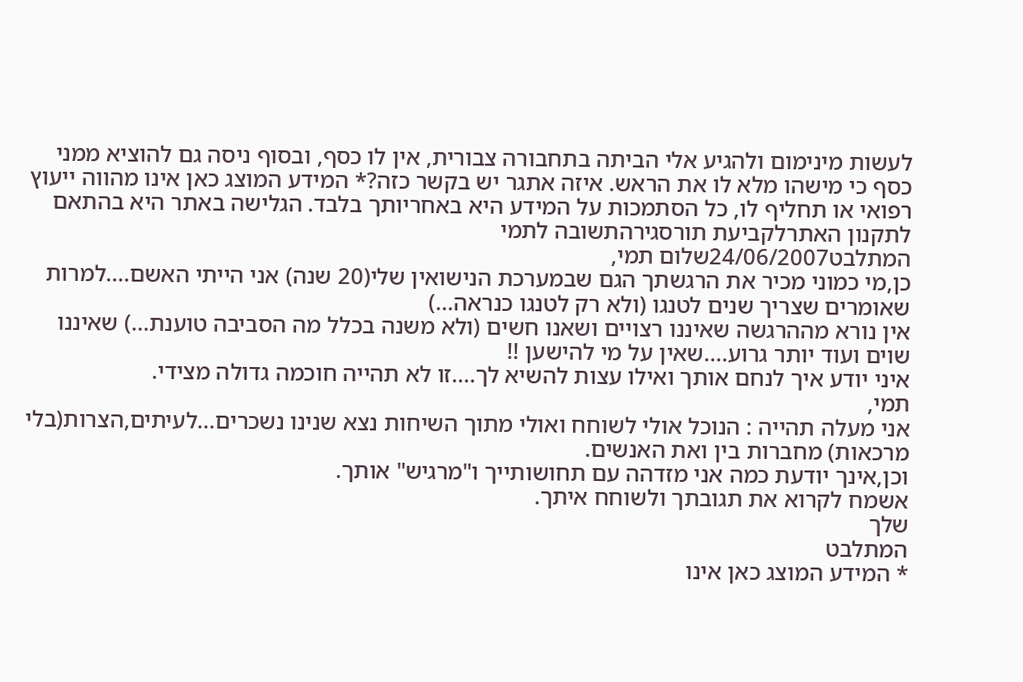לעשות מינימום ולהגיע אלי הביתה בתחבורה צבורית, אין לו כסף, ובסוף ניסה גם להוציא ממני כסף כי מישהו מלא לו את הראש. איזה אתגר יש בקשר כזה?* המידע המוצג כאן אינו מהווה ייעוץ רפואי או תחליף לו, כל הסתמכות על המידע היא באחריותך בלבד. הגלישה באתר היא בהתאם לתקנון האתרלקביעת תורסגירהתשובה לתמי
המתלבט24/06/2007שלום תמי,
כן,מי כמוני מכיר את הרגשתך הגם שבמערכת הנישואין שלי(20 שנה) אני הייתי האשם....למרות שאומרים שצריך שנים לטנגו (ולא רק לטנגו כנראה...)
אין נורא מההרגשה שאיננו רצויים ושאנו חשים (ולא משנה בכלל מה הסביבה טוענת...) שאיננו שוים ועוד יותר גרוע....שאין על מי להישען !!
איני יודע איך לנחם אותך ואילו עצות להשיא לך....זו לא תהייה חוכמה גדולה מצידי.
תמי,
אני מעלה תהייה : הנוכל אולי לשוחח ואולי מתוך השיחות נצא שנינו נשכרים...לעיתים,הצרות(בלי מרכאות) מחברות בין ואת האנשים.
וכן,אינך יודעת כמה אני מזדהה עם תחושותייך ו"מרגיש" אותך.
אשמח לקרוא את תגובתך ולשוחח איתך.
שלך
המתלבט
* המידע המוצג כאן אינו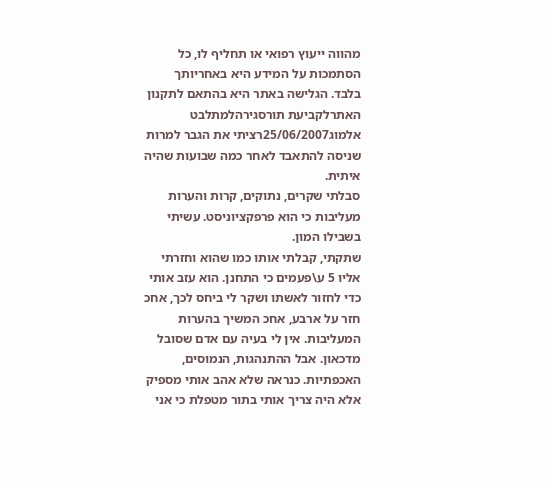מהווה ייעוץ רפואי או תחליף לו, כל הסתמכות על המידע היא באחריותך בלבד. הגלישה באתר היא בהתאם לתקנון האתרלקביעת תורסגירהלמתלבט
אלמוג25/06/2007רציתי את הגבר למרות שניסה להתאבד לאחר כמה שבועות שהיה איתית.
סבלתי שקרים, נתוקים, קרות והערות מעליבות כי הוא פרפקציוניסט. עשיתי בשבילו המון.
שתקתי, קבלתי אותו כמו שהוא וחזרתי אליו 5 ע\פעמים כי התחנן. הוא עזב אותי כדי לחזור לאשתו ושקר לי ביחס לכך, אחכ חזר על ארבע, אחכ המשיך בהערות המעליבות. אין לי בעיה עם אדם שסובל מדכאון. אבל ההתנהגות, הנמוסים, האכפתיות. כנראה שלא אהב אותי מספיק אלא היה צריך אותי בתור מטפלת כי אני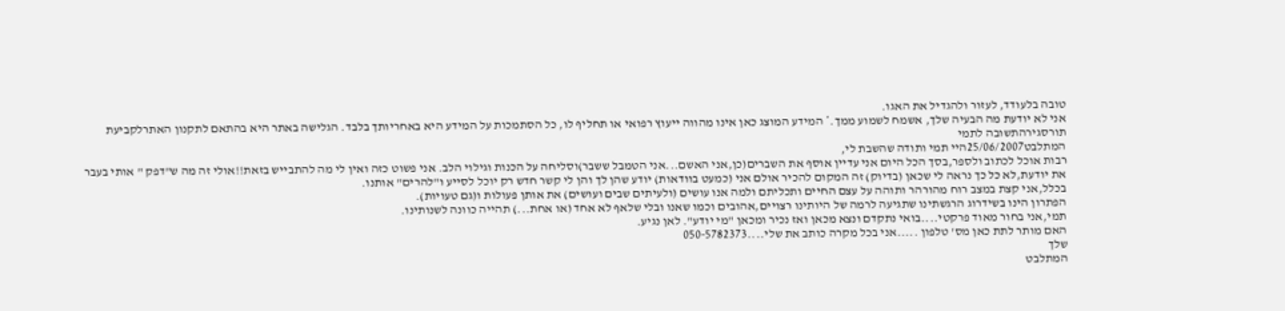טובה בלעודד, לעזור ולהגדיל את האגו.
אני לא יודעת מה הבעיה שלך, אשמח לשמוע ממך.* המידע המוצג כאן אינו מהווה ייעוץ רפואי או תחליף לו, כל הסתמכות על המידע היא באחריותך בלבד. הגלישה באתר היא בהתאם לתקנון האתרלקביעת תורסגירהתשובה לתמי
המתלבט25/06/2007היי תמי ותודה שהשבת לי,
רבות אוכל לכתוב ולספר,בסך הכל היום אני עדיין אוסף את השברים(כן,אני האשם...אני הטמבל ששבר)וסליחה על הכנות וגילוי הלב. אני פשוט כזה ואין לי מה להתבייש בזאת!!אולי זה מה ש"דפק " אותי בעבר
את יודעת,לא כל כך נראה לי שכאן (בדיוק) זה המקום להכיר אולם אני (כמעט בוודאות) יודע שהן לך והן לי קשר חדש רק יוכל לסייע ו"להרים" אותנו.
בכלל,אני קצת במצב רוח מהורהר ותוהה על עצם החיים ותכליתם ולמה אנו עושים (ולעיתים שבים ועושים) את אותן פעולות ו(גם טעויות).
הפתרון הינו בשידרוג הרגשתינו שתגיעה לרמה של היותינו רצויים,אהובים וכמו שאנו ובלי שלאף לא אחד (או אחת...) תהייה כוונה לשנותינו.
תמי,אני בחור מאוד פרקטי....בואי נתקדם ונצא מכאן ואז נכיר ומכאן "מי יודע". לאן נגיע.
האם מותר לתת כאן מס' טלפון .....אני בכל מקרה כותב את שלי....050-5782373
שלך
המתלבט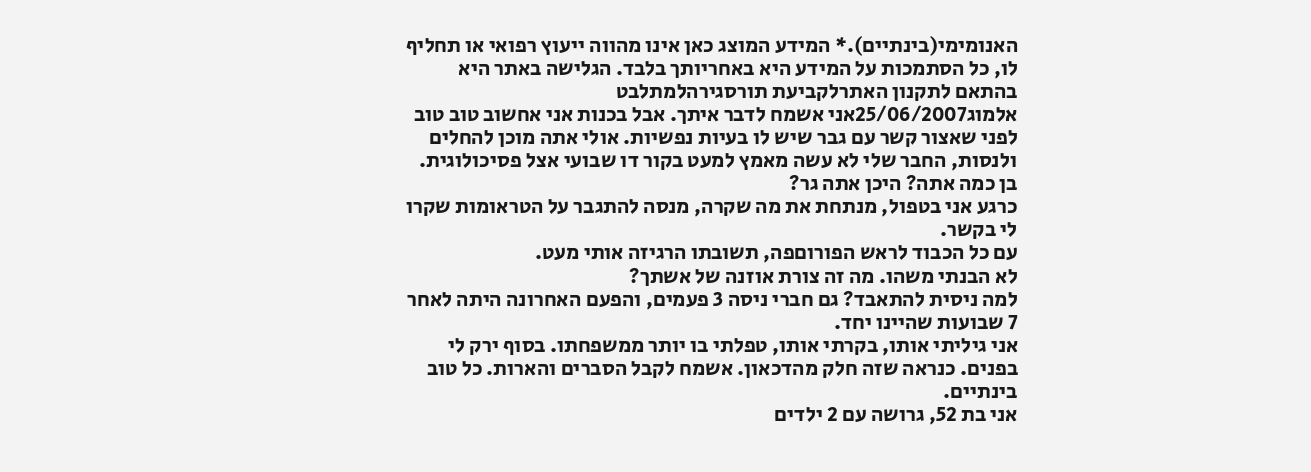האנומימי(בינתיים).* המידע המוצג כאן אינו מהווה ייעוץ רפואי או תחליף לו, כל הסתמכות על המידע היא באחריותך בלבד. הגלישה באתר היא בהתאם לתקנון האתרלקביעת תורסגירהלמתלבט
אלמוג25/06/2007אני אשמח לדבר איתך. אבל בכנות אני אחשוב טוב טוב לפני שאצור קשר עם גבר שיש לו בעיות נפשיות. אולי אתה מוכן להחלים ולנסות, החבר שלי לא עשה מאמץ למעט בקור דו שבועי אצל פסיכולוגית. בן כמה אתה? היכן אתה גר?
כרגע אני בטפול, מנתחת את מה שקרה, מנסה להתגבר על הטראומות שקרו לי בקשר.
עם כל הכבוד לראש הפורוםפה, תשובתו הרגיזה אותי מעט.
לא הבנתי משהו. מה זה צורת אוזנה של אשתך?
למה ניסית להתאבד? גם חברי ניסה 3 פעמים, והפעם האחרונה היתה לאחר 7 שבועות שהיינו יחד.
אני גיליתי אותו, בקרתי אותו, טפלתי בו יותר ממשפחתו. בסוף ירק לי בפנים. כנראה שזה חלק מהדכאון. אשמח לקבל הסברים והארות. כל טוב בינתיים.
אני בת 52, גרושה עם 2 ילדים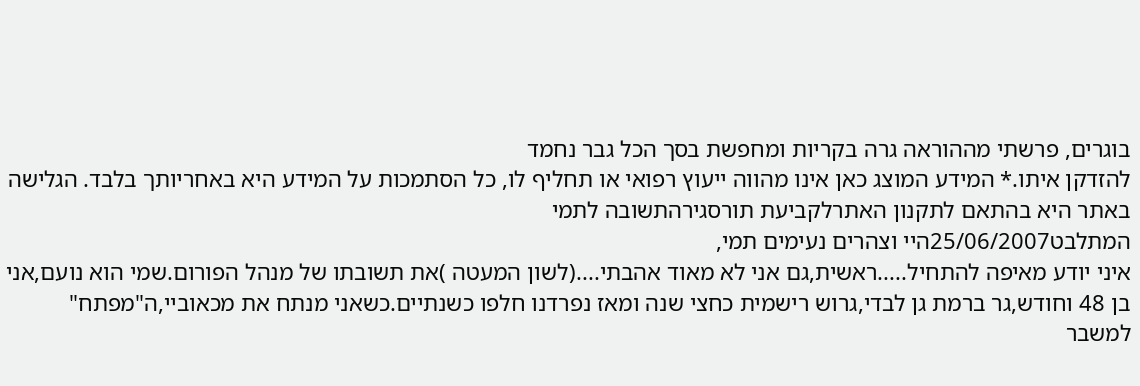בוגרים, פרשתי מההוראה גרה בקריות ומחפשת בסך הכל גבר נחמד
להזדקן איתו.* המידע המוצג כאן אינו מהווה ייעוץ רפואי או תחליף לו, כל הסתמכות על המידע היא באחריותך בלבד. הגלישה באתר היא בהתאם לתקנון האתרלקביעת תורסגירהתשובה לתמי
המתלבט25/06/2007היי וצהרים נעימים תמי,
איני יודע מאיפה להתחיל.....ראשית,גם אני לא מאוד אהבתי....(לשון המעטה )את תשובתו של מנהל הפורום.שמי הוא נועם,אני בן 48 וחודש,גר ברמת גן לבדי,גרוש רישמית כחצי שנה ומאז נפרדנו חלפו כשנתיים.כשאני מנתח את מכאוביי,ה"מפתח" למשבר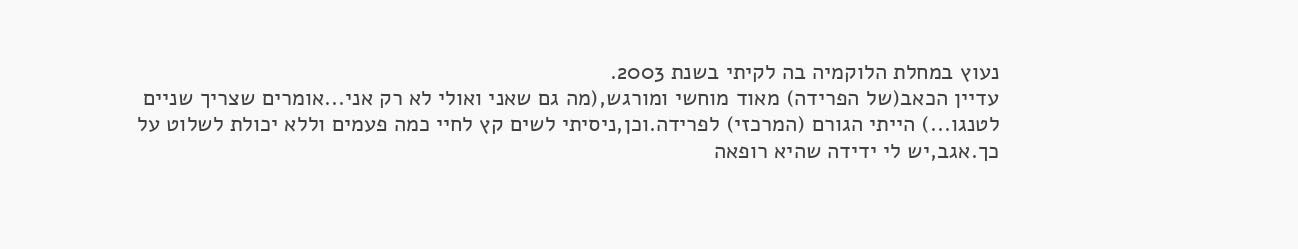נעוץ במחלת הלוקמיה בה לקיתי בשנת 2003.
עדיין הכאב(של הפרידה) מאוד מוחשי ומורגש,(מה גם שאני ואולי לא רק אני...אומרים שצריך שניים לטנגו...) הייתי הגורם (המרכזי) לפרידה.וכן,ניסיתי לשים קץ לחיי כמה פעמים וללא יכולת לשלוט על כך.אגב,יש לי ידידה שהיא רופאה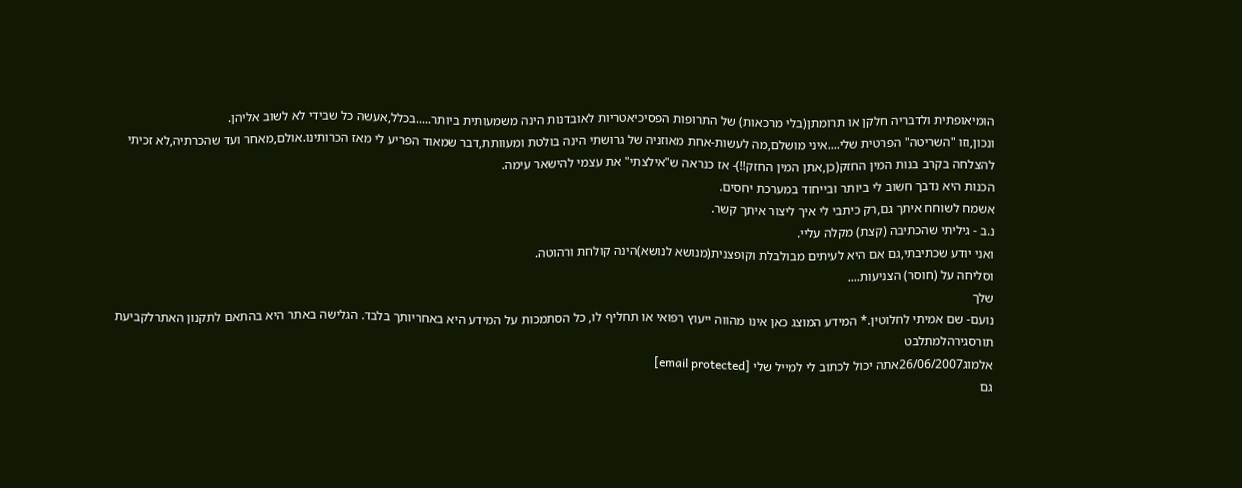הומיאופתית ולדבריה חלקן או תרומתן(בלי מרכאות) של התרופות הפסיכיאטריות לאובדנות הינה משמעותית ביותר.....בכלל,אעשה כל שבידי לא לשוב אליהן.
ונכון,וזו "השריטה" הפרטית שלי....איני מושלם,מה לעשות-אחת מאוזניה של גרושתי הינה בולטת ומעוותת,דבר שמאוד הפריע לי מאז הכרותינו.אולם,מאחר ועד שהכרתיה,לא זכיתי להצלחה בקרב בנות המין החזק(כן,אתן המין החזק!!)- אז כנראה ש"אילצתי" את עצמי להישאר עימה.
הכנות היא נדבך חשוב לי ביותר ובייחוד במערכת יחסים.
אשמח לשוחח איתך גם,רק כיתבי לי איך ליצור איתך קשר.
נ.ב - גיליתי שהכתיבה (קצת) מקלה עליי.
ואני יודע שכתיבתי,גם אם היא לעיתים מבולבלת וקופצנית(מנושא לנושא)הינה קולחת ורהוטה.
וסליחה על (חוסר) הצניעות....
שלך
נועם- שם אמיתי לחלוטין.* המידע המוצג כאן אינו מהווה ייעוץ רפואי או תחליף לו, כל הסתמכות על המידע היא באחריותך בלבד. הגלישה באתר היא בהתאם לתקנון האתרלקביעת תורסגירהלמתלבט
אלמוג26/06/2007אתה יכול לכתוב לי למייל שלי [email protected]
גם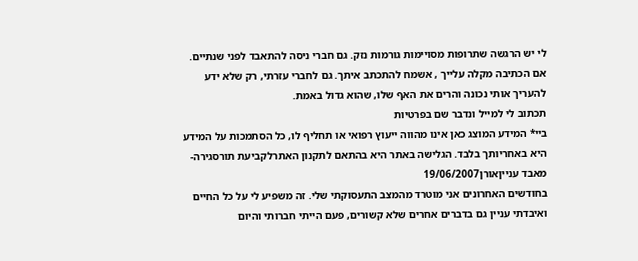לי יש הרגשה שתרופות מסויימות גורמות נזק. גם חברי ניסה להתאבד לפני שנתיים.
אם הכתיבה מקלה עלייך , אשמח להתכתב איתך. גם לחברי עזרתי, רק שלא ידע להעריך אותי נכונה והרים את האף שלו, שהוא גדול באמת.
תכתוב לי למייל ונדבר שם בפרטיות
ביי* המידע המוצג כאן אינו מהווה ייעוץ רפואי או תחליף לו, כל הסתמכות על המידע היא באחריותך בלבד. הגלישה באתר היא בהתאם לתקנון האתרלקביעת תורסגירה- מאבד ענייןאורן19/06/2007
בחודשים האחרונים אני מוטרד מהמצב התעסוקתי שלי. זה משפיע לי על כל החיים ואיבדתי עניין גם בדברים אחרים שלא קשורים, פעם הייתי חברותי והיום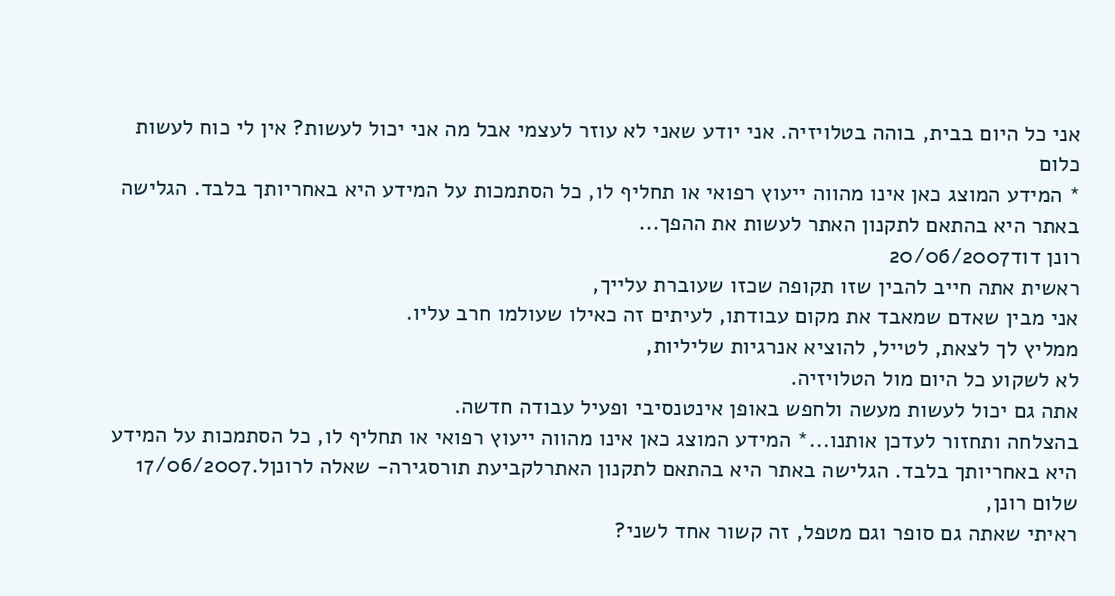אני כל היום בבית, בוהה בטלויזיה. אני יודע שאני לא עוזר לעצמי אבל מה אני יכול לעשות? אין לי כוח לעשות כלום
* המידע המוצג כאן אינו מהווה ייעוץ רפואי או תחליף לו, כל הסתמכות על המידע היא באחריותך בלבד. הגלישה באתר היא בהתאם לתקנון האתר לעשות את ההפך...
רונן דוד20/06/2007
ראשית אתה חייב להבין שזו תקופה שכזו שעוברת עלייך,
אני מבין שאדם שמאבד את מקום עבודתו, לעיתים זה כאילו שעולמו חרב עליו.
ממליץ לך לצאת, לטייל, להוציא אנרגיות שליליות,
לא לשקוע כל היום מול הטלויזיה.
אתה גם יכול לעשות מעשה ולחפש באופן אינטנסיבי ופעיל עבודה חדשה.
בהצלחה ותחזור לעדכן אותנו...* המידע המוצג כאן אינו מהווה ייעוץ רפואי או תחליף לו, כל הסתמכות על המידע היא באחריותך בלבד. הגלישה באתר היא בהתאם לתקנון האתרלקביעת תורסגירה- שאלה לרונןל.17/06/2007
שלום רונן,
ראיתי שאתה גם סופר וגם מטפל, זה קשור אחד לשני?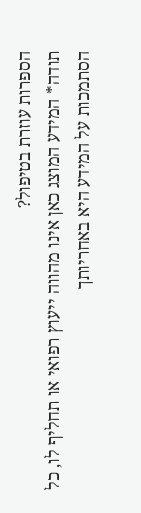הספרות עוזרת בטיפול?
תודה* המידע המוצג כאן אינו מהווה ייעוץ רפואי או תחליף לו, כל הסתמכות על המידע היא באחריותך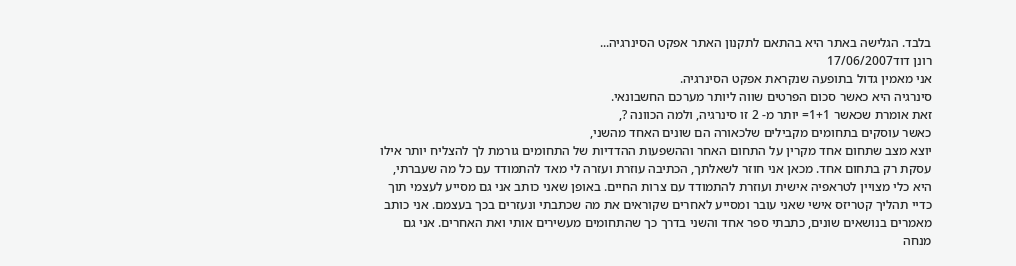בלבד. הגלישה באתר היא בהתאם לתקנון האתר אפקט הסינרגיה...
רונן דוד17/06/2007
אני מאמין גדול בתופעה שנקראת אפקט הסינרגיה.
סינרגיה היא כאשר סכום הפרטים שווה ליותר מערכם החשבונאי.
זאת אומרת שכאשר 1+1= יותר מ- 2 זו סינרגיה, ולמה הכוונה ?,
כאשר עוסקים בתחומים מקבילים שלכאורה הם שונים האחד מהשני,
יוצא מצב שתחום אחד מקרין על התחום האחר וההשפעות ההדדיות של התחומים גורמת לך להצליח יותר אילו עסקת רק בתחום אחד. מכאן אני חוזר לשאלתך, הכתיבה עוזרת ועזרה לי מאד להתמודד עם כל מה שעברתי, היא כלי מצויין לטראפיה אישית ועוזרת להתמודד עם צרות החיים. באופן שאני כותב אני גם מסייע לעצמי תוך כדיי תהליך קטריזס אישי שאני עובר ומסייע לאחרים שקוראים את מה שכתבתי ונעזרים בכך בעצמם. אני כותב מאמרים בנושאים שונים, כתבתי ספר אחד והשני בדרך כך שהתחומים מעשירים אותי ואת האחרים. אני גם מנחה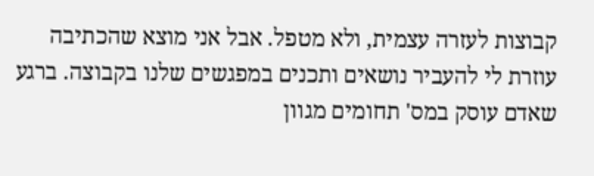קבוצות לעזרה עצמית, ולא מטפל. אבל אני מוצא שהכתיבה עוזרת לי להעביר נושאים ותכנים במפגשים שלנו בקבוצה. ברגע שאדם עוסק במס' תחומים מגוון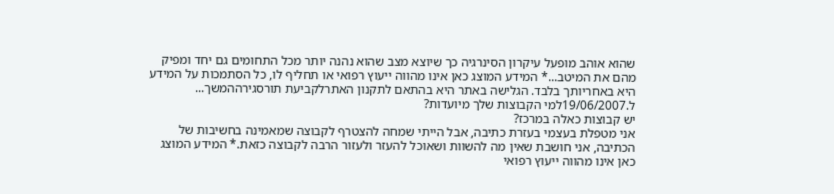שהוא אוהב מופעל עיקרון הסינרגיה כך שיוצא מצב שהוא נהנה יותר מכל התחומים גם יחד ומפיק מהם את המיטב...* המידע המוצג כאן אינו מהווה ייעוץ רפואי או תחליף לו, כל הסתמכות על המידע היא באחריותך בלבד. הגלישה באתר היא בהתאם לתקנון האתרלקביעת תורסגירההמשך...
ל.19/06/2007למי הקבוצות שלך מיועדות?
יש קבוצות כאלה במרכז?
אני מטפלת בעצמי בעזרת כתיבה, אבל הייתי שמחה להצטרף לקבוצה שמאמינה בחשיבות של הכתיבה, אני חושבת שאין מה להשוות ושאוכל להעזר ולעזור הרבה לקבוצה כזאת.* המידע המוצג כאן אינו מהווה ייעוץ רפואי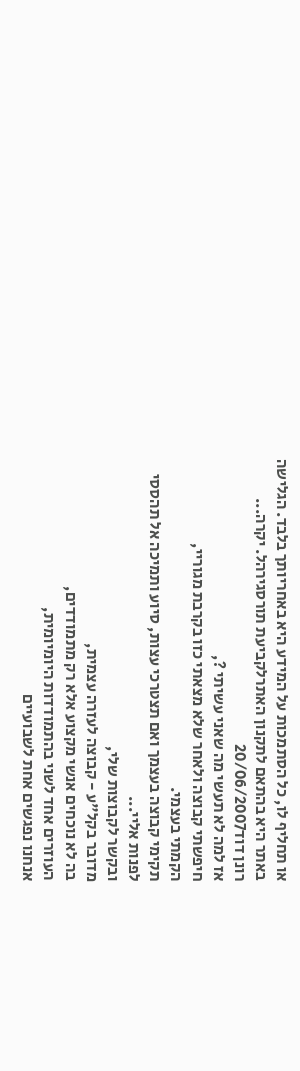או תחליף לו, כל הסתמכות על המידע היא באחריותך בלבד. הגלישה באתר היא בהתאם לתקנון האתרלקביעת תורסגירהל. יקרה...
רונן דוד20/06/2007
אז למה לא תעשי מה שאני עשיתי ?,
חיפשתי קבוצה ולאחר שלא מצאתי כזו בקרבת מגוריי,
הקמתי בעצמי.
תקימי קבוצה בעצמך ואם תצטרכי עצות, סיוע ותמיכה אל תהססי לפנות אליי...
ובקשר לקבוצות שלי,
מדובר בקל"ע - קבוצה לעזרה עצמית,
בה לא נוכחים אנשי מקצוע אלא רק מתמודדים,
העוזרים אחד לשני בהתמודדות היומיומית,
אנחנו נפגשים אחת לשבועיים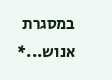במסגרת אנוש...*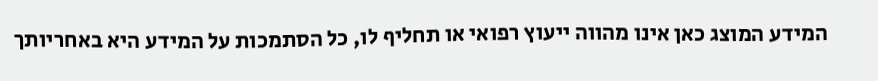המידע המוצג כאן אינו מהווה ייעוץ רפואי או תחליף לו, כל הסתמכות על המידע היא באחריותך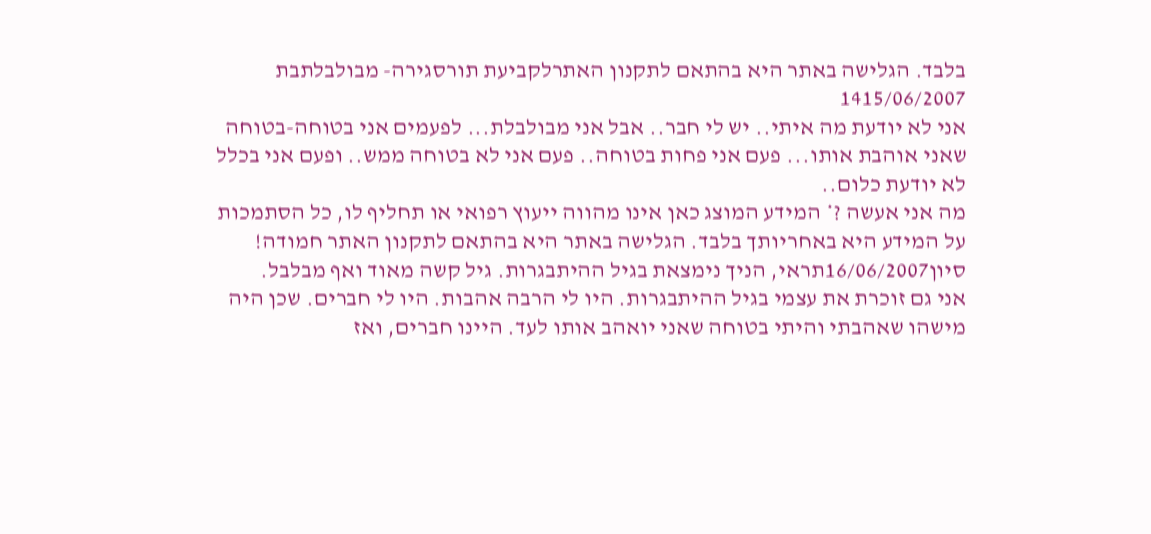בלבד. הגלישה באתר היא בהתאם לתקנון האתרלקביעת תורסגירה- מבולבלתבת 1415/06/2007
אני לא יודעת מה איתי.. יש לי חבר.. אבל אני מבולבלת... לפעמים אני בטוחה-בטוחה שאני אוהבת אותו... פעם אני פחות בטוחה.. פעם אני לא בטוחה ממש.. ופעם אני בכלל לא יודעת כלום..
מה אני אעשה ?* המידע המוצג כאן אינו מהווה ייעוץ רפואי או תחליף לו, כל הסתמכות על המידע היא באחריותך בלבד. הגלישה באתר היא בהתאם לתקנון האתר חמודה!
סיון16/06/2007תראי, הניך נימצאת בגיל ההיתבגרות. גיל קשה מאוד ואף מבלבל.
אני גם זוכרת את עצמי בגיל ההיתבגרות. היו לי הרבה אהבות. היו לי חברים. שכן היה מישהו שאהבתי והיתי בטוחה שאני יואהב אותו לעד. היינו חברים, ואז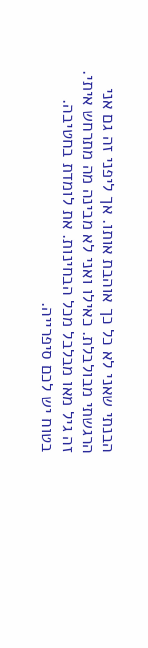הבנתי שאני לא כל כך אוהבת אותו. אך ליפני זה גם אני הרגשתי מבולבלת. כאילו ואני לא מבינה מה מתרחש איתי. זה גיל מאו מבלבל מכל הבחינות. את לומדת בחטיבה. בטוח יש לכם סיפרייה.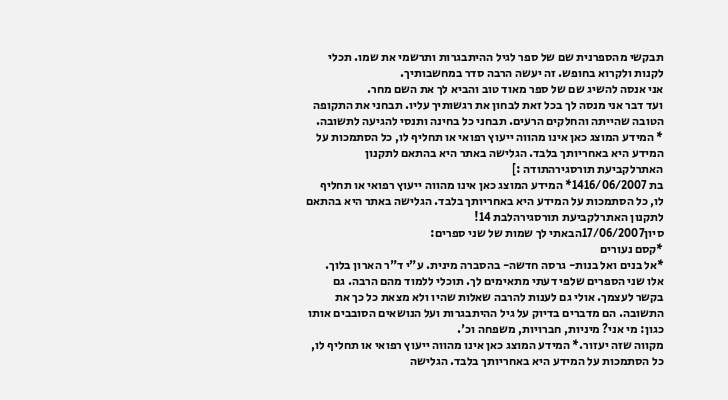תבקשי מהספרנית שם של ספר לגיל ההיתבגרות ותרשמי את שמו. תכלי לקנות ולקרוא בחופש. זה יעשה הרבה סדר במחשבותיך.
אני אנסה להשיג שם של ספר מאוד טוב והביא לך את השם מחר.
ועד דבר אני מנסה לך בכל זאת לבחון את רגשותיך עליו. תבחני את התקופה הטובה שהייתה והחלקים הרעים. תבחני כל בחינה ותנסי להגיעה לתשובה.
* המידע המוצג כאן אינו מהווה ייעוץ רפואי או תחליף לו, כל הסתמכות על המידע היא באחריותך בלבד. הגלישה באתר היא בהתאם לתקנון האתרלקביעת תורסגירהתודה :]
בת 1416/06/2007* המידע המוצג כאן אינו מהווה ייעוץ רפואי או תחליף לו, כל הסתמכות על המידע היא באחריותך בלבד. הגלישה באתר היא בהתאם לתקנון האתרלקביעת תורסגירהלבת 14!
סיון17/06/2007הבאתי לך שמות של שני ספרים:
*קסם נעורים
*אל בנים ואל בנות- גרסה חדשה- בהסברה מינית. ע"י ד"ר הארון בלוך.
אלו שני הספרים שלפי דעתי מתאימים לך. תוכלי ללמוד מהם הרבה. גם בקשר לעצמך. אולי גם לענות להרבה שאלות שהיו ולא מצאת כל כך את התשובה. הם מדברים בדיוק על גיל ההיתבגרות ועל הנושאים הסובבים אותו כגון: מי אני? מיניות, חברויות, משפחה וכ'.
מקווה שזה יעזור.* המידע המוצג כאן אינו מהווה ייעוץ רפואי או תחליף לו, כל הסתמכות על המידע היא באחריותך בלבד. הגלישה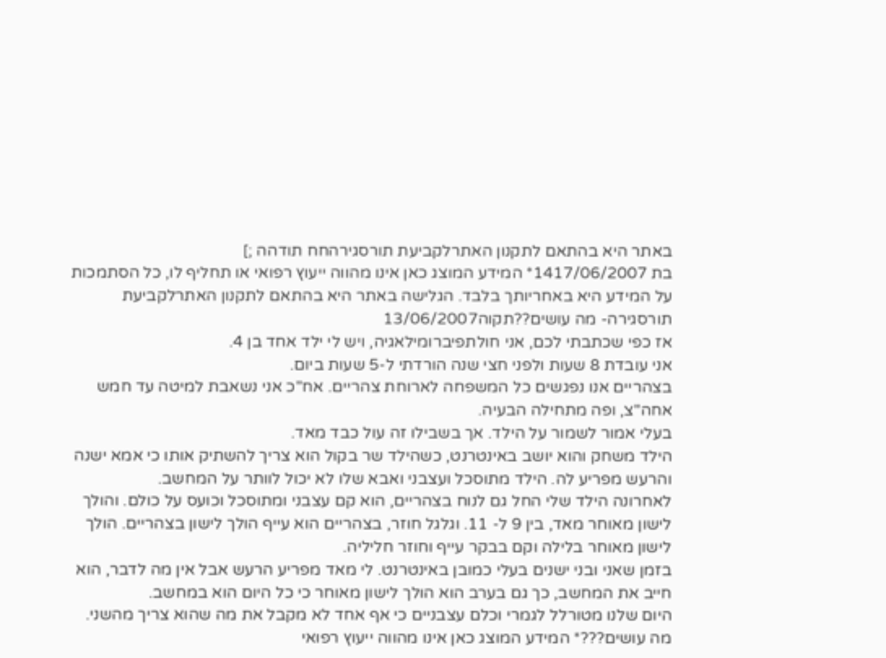באתר היא בהתאם לתקנון האתרלקביעת תורסגירהחח תודהה ;]
בת 1417/06/2007* המידע המוצג כאן אינו מהווה ייעוץ רפואי או תחליף לו, כל הסתמכות על המידע היא באחריותך בלבד. הגלישה באתר היא בהתאם לתקנון האתרלקביעת תורסגירה- מה עושים??תקוה13/06/2007
אז כפי שכתבתי לכם, אני חולתפיברומילאגיה, ויש לי ילד אחד בן 4.
אני עובדת 8 שעות ולפני חצי שנה הורדתי ל-5 שעות ביום.
בצהריים אנו נפגשים כל המשפחה לארוחת צהריים. אח"כ אני נשאבת למיטה עד חמש אחה"צ, ופה מתחילה הבעיה.
בעלי אמור לשמור על הילד. אך בשבילו זה עול כבד מאד.
הילד משחק והוא יושב באינטרנט, כשהילד שר בקול הוא צריך להשתיק אותו כי אמא ישנה והרעש מפריע לה. הילד מתוסכל ועצבני ואבא שלו לא יכול לוותר על המחשב.
לאחרונה הילד שלי החל גם לנוח בצהריים, הוא קם עצבני ומתוסכל וכועס על כולם. והולך לישון מאוחר מאד, בין 9 ל- 11. וגלגל חוזר, בצהריים הוא עייף הולך לישון בצהריים. הולך לישון מאוחר בלילה וקם בבקר עייף וחוזר חליליה.
בזמן שאני ובני ישנים בעלי כמובן באינטרנט. לי מאד מפריע הרעש אבל אין מה לדבר, הוא חייב את המחשב, כך גם בערב הוא הולך לישון מאוחר כי כל היום הוא במחשב.
היום שלנו מטורלל לגמרי וכלם עצבניים כי אף אחד לא מקבל את מה שהוא צריך מהשני.
מה עושים???* המידע המוצג כאן אינו מהווה ייעוץ רפואי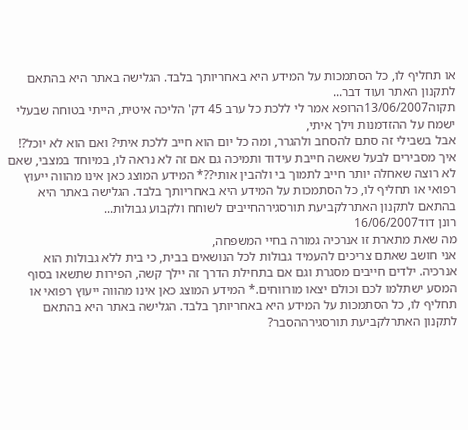או תחליף לו, כל הסתמכות על המידע היא באחריותך בלבד. הגלישה באתר היא בהתאם לתקנון האתר ועוד דבר...
תקוה13/06/2007הרופא אמר לי ללכת כל ערב 45 דק' הליכה איטית, הייתי בטוחה שבעלי ישמח על ההזדמנות וילך איתי,
אבל בשבילי זה סתם להסחב ולהגרר, ומה כל יום הוא חייב ללכת איתי? ואם הוא לא יוכל?!
איך מסבירים לבעל שאשה חייבת עידוד ותמיכה גם אם זה לא נראה לו, במיוחד במצבי, שאם לא רוצה שאחלה יותר חייב לתמוך בי ולהבין אותי??* המידע המוצג כאן אינו מהווה ייעוץ רפואי או תחליף לו, כל הסתמכות על המידע היא באחריותך בלבד. הגלישה באתר היא בהתאם לתקנון האתרלקביעת תורסגירהחייבים לשוחח ולקבוע גבולות...
רונן דוד16/06/2007
מה שאת מתארת זו אנרכיה גמורה בחיי המשפחה,
אני חושב שאתם צריכים להעמיד גבולות לכל הנושאים בבית, כי בית ללא גבולות הוא אנרכיה. ילדים חייבים מסגרת וגם אם בתחילת הדרך זה יילך קשה, הפירות שתשאו בסוף המסע ישתלמו לכם וכולם יצאו מורווחים.* המידע המוצג כאן אינו מהווה ייעוץ רפואי או תחליף לו, כל הסתמכות על המידע היא באחריותך בלבד. הגלישה באתר היא בהתאם לתקנון האתרלקביעת תורסגירההסבר?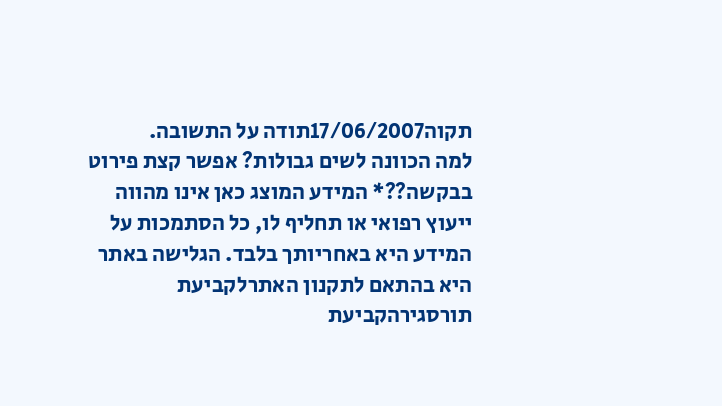תקוה17/06/2007תודה על התשובה.
למה הכוונה לשים גבולות? אפשר קצת פירוט בבקשה??* המידע המוצג כאן אינו מהווה ייעוץ רפואי או תחליף לו, כל הסתמכות על המידע היא באחריותך בלבד. הגלישה באתר היא בהתאם לתקנון האתרלקביעת תורסגירהקביעת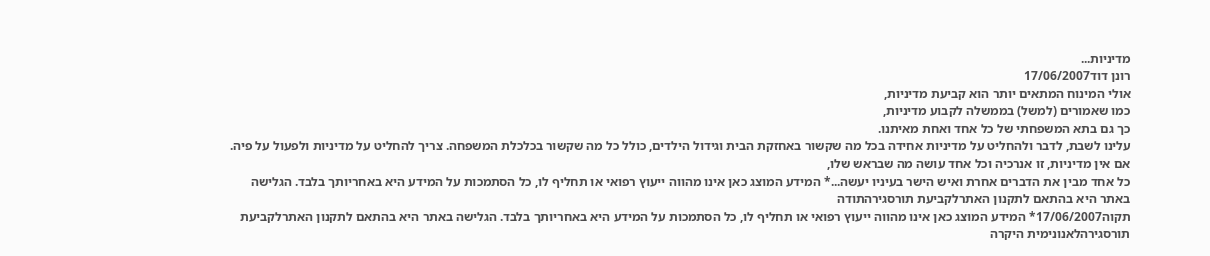מדיניות...
רונן דוד17/06/2007
אולי המינוח המתאים יותר הוא קביעת מדיניות,
כמו שאמורים (למשל) בממשלה לקבוע מדיניות,
כך גם בתא המשפחתי של כל אחד ואחת מאיתנו.
עלינו לשבת, לדבר ולהחליט על מדיניות אחידה בכל מה שקשור באחזקת הבית וגידול הילדים, כולל כל מה שקשור בכלכלת המשפחה. צריך להחליט על מדיניות ולפעול על פיה.
אם אין מדיניות, זו אנרכיה וכל אחד עושה מה שבראש שלו,
כל אחד מבין את הדברים אחרת ואיש הישר בעיניו יעשה...* המידע המוצג כאן אינו מהווה ייעוץ רפואי או תחליף לו, כל הסתמכות על המידע היא באחריותך בלבד. הגלישה באתר היא בהתאם לתקנון האתרלקביעת תורסגירהתודה
תקוה17/06/2007* המידע המוצג כאן אינו מהווה ייעוץ רפואי או תחליף לו, כל הסתמכות על המידע היא באחריותך בלבד. הגלישה באתר היא בהתאם לתקנון האתרלקביעת תורסגירהלאנונימית היקרה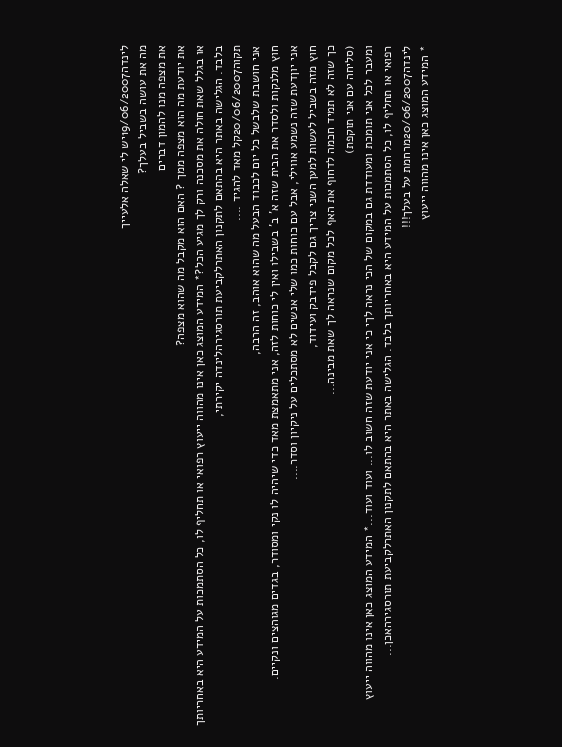לינדה19/06/2007יש לי שאלה אלעייך
מה את עושה בשביל בעלך?
את מצפה מנו להמון דברים
את יודעת מה הוא מצפה ממך ? האם הוא מקבל מה שהוא מצפה?
או בגלל שאת חולה את מסכנה ורק לך מגיע הכל?* המידע המוצג כאן אינו מהווה ייעוץ רפואי או תחליף לו, כל הסתמכות על המידע היא באחריותך בלבד. הגלישה באתר היא בהתאם לתקנון האתרלקביעת תורסגירהלינדה יקירתי,
תקוה20/06/2007קל מאד להגיד ....
אני חושבת שלבשל כל יום לכבוד הבעל מה שהוא אוהב, זה הרבה,
חוץ מלנקות ולסדר את הבית שזה א' ב' בשבילו ואין לי כוחות לזה, אני מתאמצת מאד כדי שיהיה לו נקי ומסודר, בגדים מגוהצים ונקיים.
אני יוןדעת שזה נשמע אווילי, אבל עם כוחות כמו שלי אנשים לא מסתכלים על ניקיון וסדר....
חוץ מזה בשביל לעשות למען השני צריך גם לקבל פידבק ועידוד,
כך שזה לא תמיד חכמה לדחוף את האף לכל מקום שנראה לך שאת מבינה...
(סליחה עם אני תוקפת)
ומעבר לכל אני תומכת ומעודדת גם במקום של הכי נראה לךי כי אני יודעת שזה חשוב לו... ועוד ועוד...* המידע המוצג כאן אינו מהווה ייעוץ רפואי או תחליף לו, כל הסתמכות על המידע היא באחריותך בלבד. הגלישה באתר היא בהתאם לתקנון האתרלקביעת תורסגירהאכן...
לינדה20/06/2007מרחמת על בעלך!!!
* המידע המוצג כאן אינו מהווה ייעוץ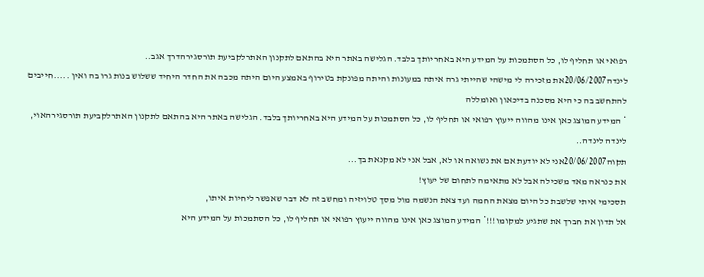רפואי או תחליף לו, כל הסתמכות על המידע היא באחריותך בלבד. הגלישה באתר היא בהתאם לתקנון האתרלקביעת תורסגירהדרך אגב..
לינדה20/06/2007את מזכירה לי מישהי שהייתי גרה איתה במעונות והיתה מפונקת בטירוף באמצע היום היתה מכבה את החדר היחיד ששלוש בנות גרו בה ואין .....חייבים להתחשב בה כי היא מסכנה בדיכאון ואומללה
* המידע המוצג כאן אינו מהווה ייעוץ רפואי או תחליף לו, כל הסתמכות על המידע היא באחריותך בלבד. הגלישה באתר היא בהתאם לתקנון האתרלקביעת תורסגירהאוי, לינדה לינדה..
תקוה20/06/2007אני לא יודעת אם את נשואה או לא, אבל אני לא מקנאת בך...
את כנראה מאד משכילה אבל לא מתאימה לתחום של יעוץ!
תסכימי איתי שלשבת כל היום מצאת החמה ועד צאת הנשמה מול מסך טלויזיה ומחשב זה לא דבר שאפשר ליחיות איתו,
אל תדון את חברך את שתגיע למקומו!!!* המידע המוצג כאן אינו מהווה ייעוץ רפואי או תחליף לו, כל הסתמכות על המידע היא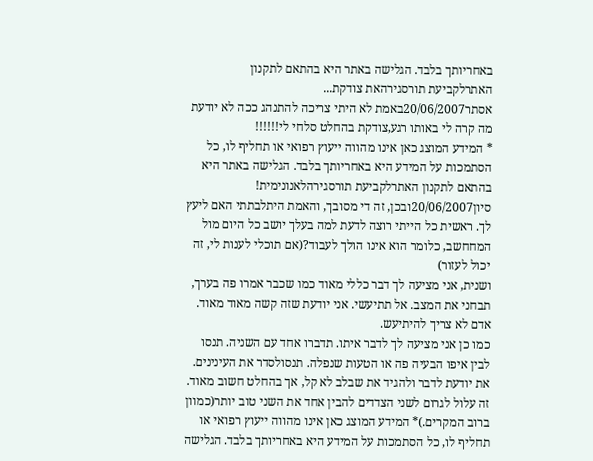באחריותך בלבד. הגלישה באתר היא בהתאם לתקנון האתרלקביעת תורסגירהאת צודקת...
אסתר20/06/2007באמת לא היתי צריכה להתנהג ככה לא יודעת מה קרה לי באותו רגע,צודקת בהחלט סלחי לי!!!!!!
* המידע המוצג כאן אינו מהווה ייעוץ רפואי או תחליף לו, כל הסתמכות על המידע היא באחריותך בלבד. הגלישה באתר היא בהתאם לתקנון האתרלקביעת תורסגירהלאנונימית!
סיון20/06/2007ובכן, זה די מסובך, והאמת היתלבתתי האם ליעץ לך. ראשית כל הייתי רוצה לדעת למה בעלך יושב כל היום מול המחחשב, כלומר הוא אינו הולך לעבוד?(אם תוכלי לענות לי, זה יכול לעזור)
ושנית, אני מציעה לך דבר כללי מאוד כמו שכבר אמרו פה בערך, תבחני את המצב. אל תתיעשי. אני יודעת שזה קשה מאוד מאוד. אדם לא צריך להיתיעש.
כמו כן אני מציעה לך לדבר איתו. תדברו אחד עם השניה. תנסו לבין איפו הבעיה פה או הטעות שנפלה. תנסולסדר את העינינים. את יודעת לדבר ולהגיד את שבלב לא קל, אך בהחלט חשוב מאוד.
זה עלול לגרום לשני הצדדים להבין אחד את השני טוב יותר(כמוון ברוב המקרים.)* המידע המוצג כאן אינו מהווה ייעוץ רפואי או תחליף לו, כל הסתמכות על המידע היא באחריותך בלבד. הגלישה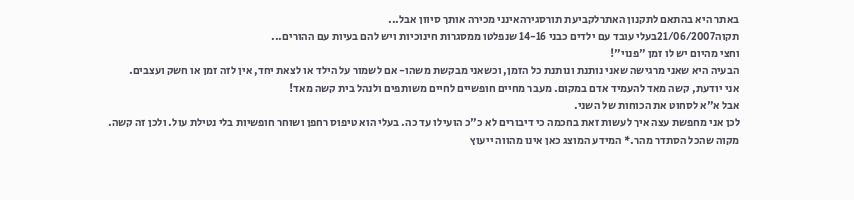באתר היא בהתאם לתקנון האתרלקביעת תורסגירהאינני מכירה אותך סיוון אבל...
תקוה21/06/2007בעלי עובד עם ילדים כבני 14-16 שנפלטו ממסגרות חינוכיות ויש להם בעיות עם ההורים...
וחצי מהיום יש לו זמן "פנוי"!
הבעיה היא שאני מרגישה שאני נותנת ונותנת כל הזמן, וכשאני מבקשת משהו- אם לשמור על הילד או לצאת יחד, אין לזה זמן או חשק ועצבים.
אני יודעת, קשה מאד להעמיד אדם במקום. מעבר מחיים חופשיים לחיים משותפים ולנהל בית קשה מאד!
אבל א"א לסחוט את הכוחות של השני.
לכן אני מחפשת עצה איך לעשות זאת בחכמה כי דיבורים לא כ"כ הועילו עד כה. בעלי הוא טיפוס רחפן ושוחר חופשיות בלי נטילת עול. ולכן זה קשה.
מקוה שהכל הסתדר מהר.* המידע המוצג כאן אינו מהווה ייעוץ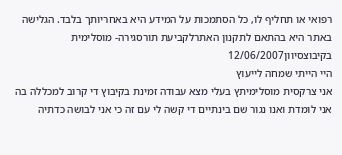רפואי או תחליף לו, כל הסתמכות על המידע היא באחריותך בלבד. הגלישה באתר היא בהתאם לתקנון האתרלקביעת תורסגירה- מוסלימית בקיבוצסיוון12/06/2007
היי הייתי שמחה לייעוץ
אני צרקסית מוסלימיתץ בעלי מצא עבודה זמינת בקיבוץ די קרוב למכללה בה אני לומדת ואנו נגור שם בינתיים די קשה לי עם זה כי אני לבושה כדתיה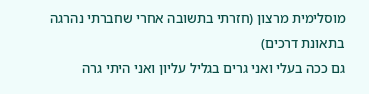מוסלימית מרצון (חזרתי בתשובה אחרי שחברתי נהרגה בתאונת דרכים)
גם ככה בעלי ואני גרים בגליל עליון ואני היתי גרה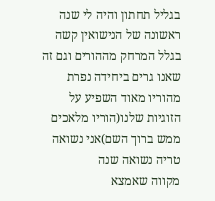בגליל תחתון והיה לי שנה ראשונה של הנישואין קשה בגלל המרחק מההורים וגם זה שאנו גרים ביחידה נפרת מהוריו מאוד השפיע על הזוגיות שלנו(הוריו מלאכים ממש ברוך השם)אני נשואה טריה נשואה שנה
מקווה שאמצא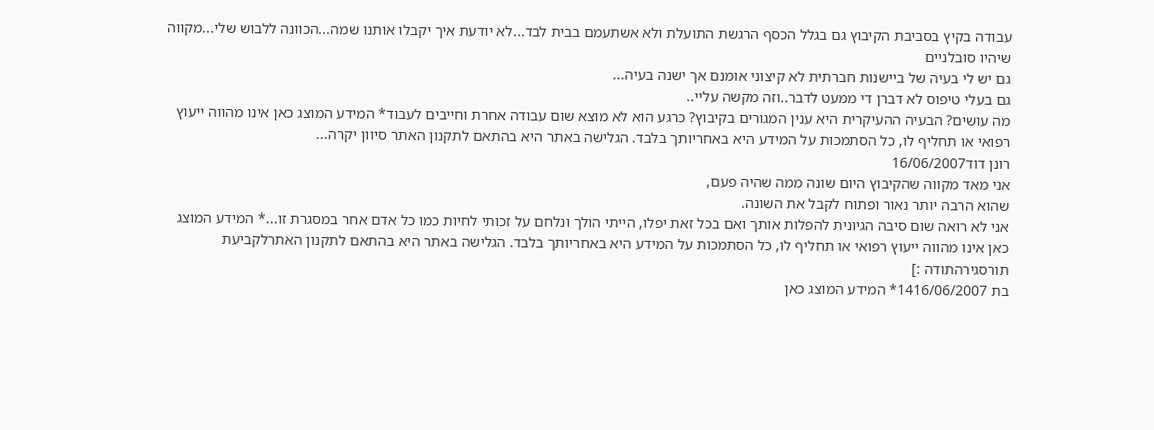עבודה בקיץ בסביבת הקיבוץ גם בגלל הכסף הרגשת התועלת ולא אשתעמם בבית לבד...לא יודעת איך יקבלו אותנו שמה...הכוונה ללבוש שלי...מקווה שיהיו סובלניים
גם יש לי בעיה של ביישנות חברתית לא קיצוני אומנם אך ישנה בעיה...
גם בעלי טיפוס לא דברן די ממעט לדבר..וזה מקשה עליי..
מה עושים? הבעיה ההעיקרית היא ענין המגורים בקיבוץ? כרגע הוא לא מוצא שום עבודה אחרת וחייבים לעבוד* המידע המוצג כאן אינו מהווה ייעוץ רפואי או תחליף לו, כל הסתמכות על המידע היא באחריותך בלבד. הגלישה באתר היא בהתאם לתקנון האתר סיוון יקרה...
רונן דוד16/06/2007
אני מאד מקווה שהקיבוץ היום שונה ממה שהיה פעם,
שהוא הרבה יותר נאור ופתוח לקבל את השונה.
אני לא רואה שום סיבה הגיונית להפלות אותך ואם בכל זאת יפלו, הייתי הולך ונלחם על זכותי לחיות כמו כל אדם אחר במסגרת זו...* המידע המוצג כאן אינו מהווה ייעוץ רפואי או תחליף לו, כל הסתמכות על המידע היא באחריותך בלבד. הגלישה באתר היא בהתאם לתקנון האתרלקביעת תורסגירהתודה :]
בת 1416/06/2007* המידע המוצג כאן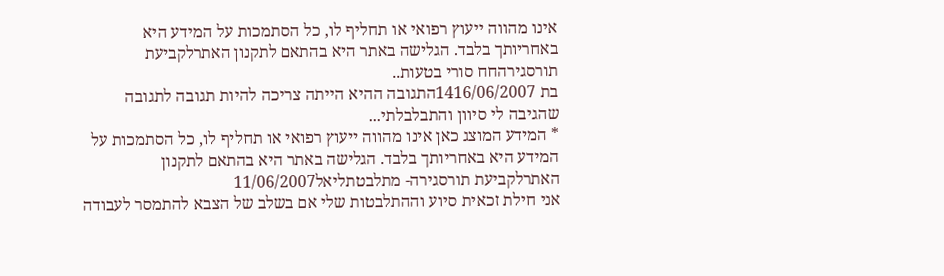אינו מהווה ייעוץ רפואי או תחליף לו, כל הסתמכות על המידע היא באחריותך בלבד. הגלישה באתר היא בהתאם לתקנון האתרלקביעת תורסגירהחח סורי בטעות..
בת 1416/06/2007התגובה ההיא הייתה צריכה להיות תגובה לתגובה שהגיבה לי סיוון והתבלבלתי...
* המידע המוצג כאן אינו מהווה ייעוץ רפואי או תחליף לו, כל הסתמכות על המידע היא באחריותך בלבד. הגלישה באתר היא בהתאם לתקנון האתרלקביעת תורסגירה- מתלבטתליאל11/06/2007
אני חילת זכאית סיוע וההתלבטות שלי אם בשלב של הצבא להתמסר לעבודה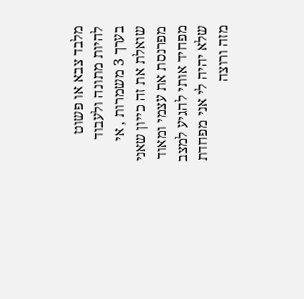מלבד צבא או פשוט להיות מתונה ולעבוד בערך 3 משמרות , אי שואלת את זה כייון שאני מפרנסת את עצמי ומאוד מפחיד אותי להגיע למצב שלא יהיה לי אני מפחדת מזה ורוצה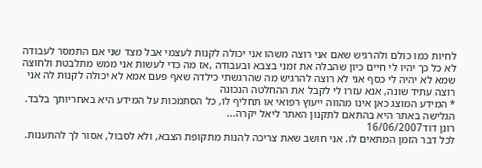לחיות כמו כולם ולהרגיש שאם אני רוצה משהו אני יכולה לקנות לעצמי אבל מצד שני אם התמסר לעבודה לא כל כך יהיו לי חיים כיון שהבלה את זמני בצבא ובעבודה ,אז מה כדי לעשות אני ממש מתלבטת ולחוצה שמא לא יהיה לי כסף אני לא רוצה להרגיש מה שהרגשתי כילדה שאף פעם אמא לא יכולה לקנות לה אני רוצה עתיד שונה, אנא עזרו לי לקבל את ההחלטה הנכונה
* המידע המוצג כאן אינו מהווה ייעוץ רפואי או תחליף לו, כל הסתמכות על המידע היא באחריותך בלבד. הגלישה באתר היא בהתאם לתקנון האתר ליאל יקרה...
רונן דוד16/06/2007
לכל דבר הזמן המתאים לו. אני חושב שאת צריכה להנות מתקופת הצבא, ולא לסבול, אסור לך להתענות.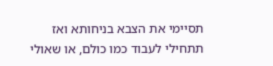תסיימי את הצבא בניחותא ואז תתחילי לעבוד כמו כולם, או שאולי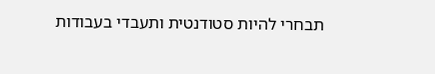תבחרי להיות סטודנטית ותעבדי בעבודות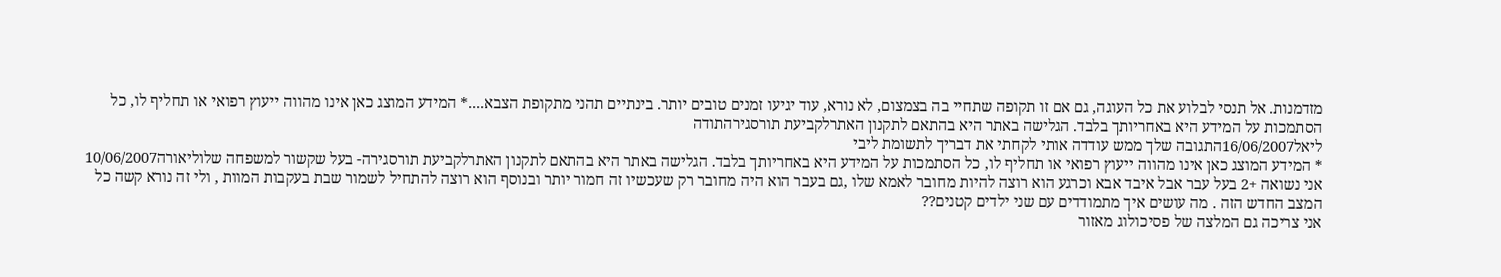מזדמנות. אל תנסי לבלוע את כל העוגה, גם אם זו תקופה שתחיי בה בצמצום, לא נורא, עוד יגיעו זמנים טובים יותר. בינתיים תהני מתקופת הצבא....* המידע המוצג כאן אינו מהווה ייעוץ רפואי או תחליף לו, כל הסתמכות על המידע היא באחריותך בלבד. הגלישה באתר היא בהתאם לתקנון האתרלקביעת תורסגירהתודה
ליאל16/06/2007התגובה שלך ממש עודדה אותי לקחתי את דבריך לתשומת ליבי
* המידע המוצג כאן אינו מהווה ייעוץ רפואי או תחליף לו, כל הסתמכות על המידע היא באחריותך בלבד. הגלישה באתר היא בהתאם לתקנון האתרלקביעת תורסגירה- בעל שקשור למשפחה שלוליאורה10/06/2007
אני נשואה +2 בעל עבר אבל איבד אבא וכרגע הוא רוצה להיות מחובר לאמא שלו ,גם בעבר הוא היה מחובר רק שעכשיו זה חמור יותר ובנוסף הוא רוצה להתחיל לשמור שבת בעקבות המוות , ולי זה נורא קשה כל המצב החדש הזה . מה עושים איך מתמודדים עם שני ילדים קטנים??
אני צריכה גם המלצה של פסיכולוג מאזור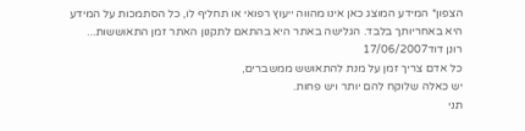הצפון* המידע המוצג כאן אינו מהווה ייעוץ רפואי או תחליף לו, כל הסתמכות על המידע היא באחריותך בלבד. הגלישה באתר היא בהתאם לתקנון האתר זמן התאוששות...
רונן דוד17/06/2007
כל אדם צריך זמן על מנת להתאושש ממשברים,
יש כאלה שלוקח להם יותר ויש פחות.
תני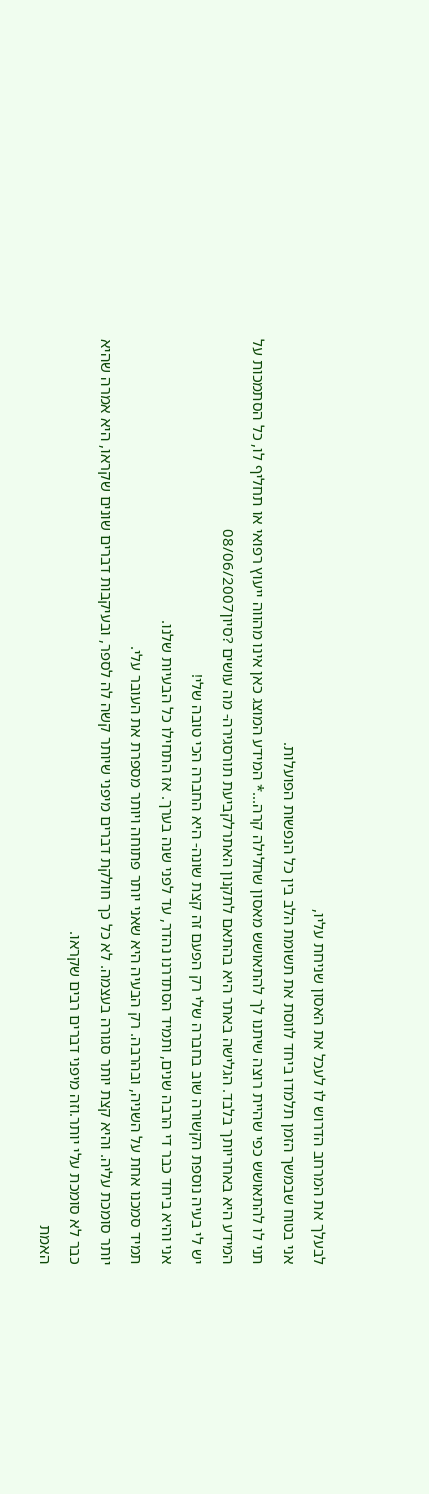לבעלך את המרחב הדרוש לו לעכל את האסון שניחת עליו,
אני בטוח שבמשך הזמן תלמדו ביחד לווסת את תשומת הלב בין כל הנפשות הפועלות.
תני לו להתאושש כפי שהיית רוצה שיתנו לך להתאושש מאסון שחלילה קרה...* המידע המוצג כאן אינו מהווה ייעוץ רפואי או תחליף לו, כל הסתמכות על המידע היא באחריותך בלבד. הגלישה באתר היא בהתאם לתקנון האתרלקביעת תורסגירה- מה עושים ?סיון08/06/2007
יש לי בעיה נוספת הקשורה שוב בחברה שלי רק הפעם זה קצת שונה- היא החברה הכי טובה שלי!
אני והיא ביחד כבר די הרבה שנים, ותמיד הסתדרנו נהדר, עד לפני שנה בערך. אז התחילו כל הבעיות שלנו.
תמיד סמכנו אחת על השניה, ובהרבה. רק הבעיה היא שאני יותר פתוחה ויותר מספרת את העובר עלי.
יותר סומכת עליה. והיא קצת יותר סגורה בעצמה. לא כל כך חולקת דברים מיפני שיותר קשה לה לספר, ובעיקבות דברים שונים שקראו, היא אמרה שהיא כבר לא סומכת עלי יותר.וזה מיפני דברים רבים שקראו.
האמת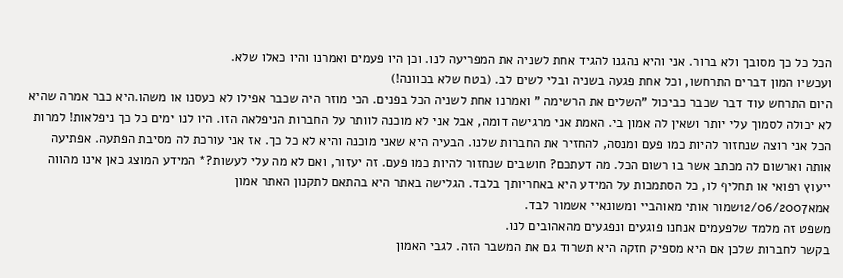הכל כל כך מסובך ולא ברור. אני והיא נהגנו להגיד אחת לשניה את המפריעה לנו. וכן היו פעמים ואמרנו והיו כאלו שלא.
ועכשיו המון דברים התרחשו, וכל אחת פגעה בשניה ובלי לשים לב. (בטח שלא בכוונה!)
היום התרחש עוד דבר שכבר כביכול "השלים את הרשימה " ואמרנו אחת לשניה הכל בפנים. הכי מוזר היה שכבר אפילו לא כעסנו או משהו.היא כבר אמרה שהיא לא יכולה לסמוך עלי יותר ושאין לה אמון בי. האמת אני מרגישה דומה, אבל אני לא מוכנה לוותר על החברות הניפלאה הזו. היו לנו ימים כל כך ניפלאות! למרות הכל אני רוצה שנחזור להיות כמו פעם ומנסה, להחזיר את החברות שלנו. הבעיה היא שאני מוכנה והיא לא כל כך. אז אני עורכת לה מסיבת הפתעה. אפתיעה אותה וארשום לה מכתב אשר בו רשום הכל. מה דעתכם? חושבים שנחזור להיות כמו פעם. זה יעזור, ואם לא מה עלי לעשות?* המידע המוצג כאן אינו מהווה ייעוץ רפואי או תחליף לו, כל הסתמכות על המידע היא באחריותך בלבד. הגלישה באתר היא בהתאם לתקנון האתר אמון
אמא12/06/2007שמור אותי מאוהביי ומשונאיי אשמור לבד.
משפט זה מלמד שלפעמים אנחנו פוגעים ונפגעים מהאהובים לנו.
בקשר לחברות שלכן אם היא מספיק חזקה היא תשרוד גם את המשבר הזה. לגבי האמון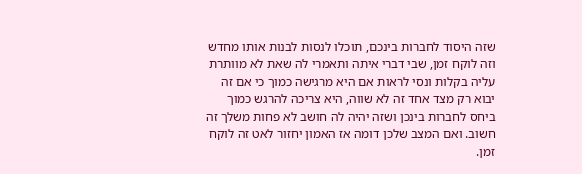שזה היסוד לחברות בינכם, תוכלו לנסות לבנות אותו מחדש וזה לוקח זמן, שבי דברי איתה ותאמרי לה שאת לא מוותרת עליה בקלות ונסי לראות אם היא מרגישה כמוך כי אם זה יבוא רק מצד אחד זה לא שווה, היא צריכה להרגש כמוך ביחס לחברות בינכן ושזה יהיה לה חושב לא פחות משלך זה חשוב. ואם המצב שלכן דומה אז האמון יחזור לאט זה לוקח זמן.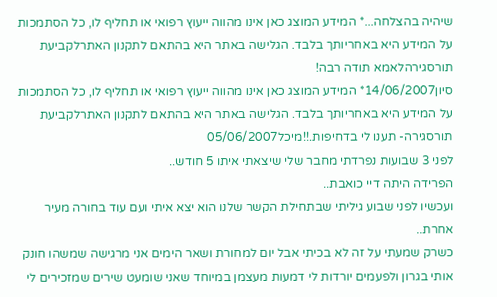שיהיה בהצלחה...* המידע המוצג כאן אינו מהווה ייעוץ רפואי או תחליף לו, כל הסתמכות על המידע היא באחריותך בלבד. הגלישה באתר היא בהתאם לתקנון האתרלקביעת תורסגירהלאמא תודה רבה!
סיון14/06/2007* המידע המוצג כאן אינו מהווה ייעוץ רפואי או תחליף לו, כל הסתמכות על המידע היא באחריותך בלבד. הגלישה באתר היא בהתאם לתקנון האתרלקביעת תורסגירה- תענו לי בדחיפות.!!מיכל05/06/2007
לפני 3 שבועות נפרדתי מחבר שלי שיצאתי איתו 5 חודש..
הפרידה היתה דיי כואבת..
ועכשיו לפני שבוע גיליתי שבתחילת הקשר שלנו הוא יצא איתי ועם עוד בחורה מעיר אחרת..
כשרק שמעתי על זה לא בכיתי אבל יום למחורת ושאר הימים אני מרגישה שמשהו חונק אותי בגרון ולפעמים יורדות לי דמעות מעצמן במיוחד שאני שומעט שירים שמזכירים לי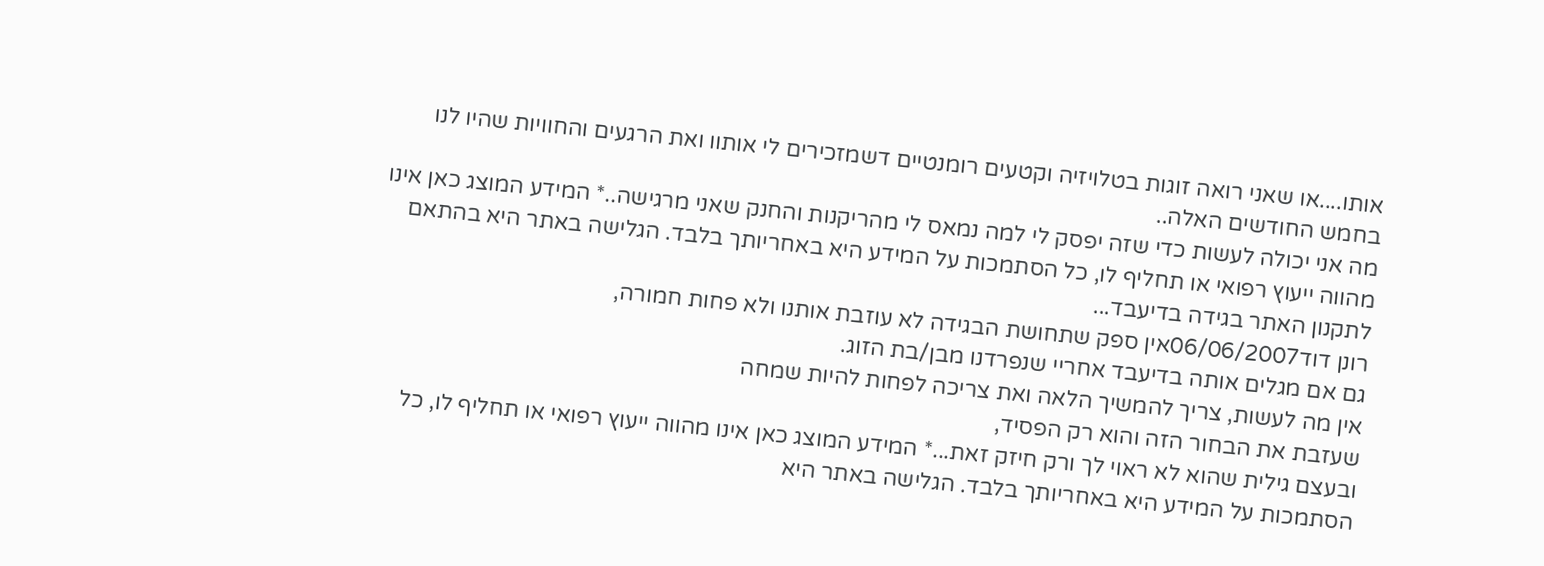אותו....או שאני רואה זוגות בטלויזיה וקטעים רומנטיים דשמזכירים לי אותוו ואת הרגעים והחוויות שהיו לנו בחמש החודשים האלה..
מה אני יכולה לעשות כדי שזה יפסק לי למה נמאס לי מהריקנות והחנק שאני מרגישה..* המידע המוצג כאן אינו מהווה ייעוץ רפואי או תחליף לו, כל הסתמכות על המידע היא באחריותך בלבד. הגלישה באתר היא בהתאם לתקנון האתר בגידה בדיעבד...
רונן דוד06/06/2007אין ספק שתחושת הבגידה לא עוזבת אותנו ולא פחות חמורה,
גם אם מגלים אותה בדיעבד אחריי שנפרדנו מבן/בת הזוג.
אין מה לעשות, צריך להמשיך הלאה ואת צריכה לפחות להיות שמחה
שעזבת את הבחור הזה והוא רק הפסיד,
ובעצם גילית שהוא לא ראוי לך ורק חיזק זאת...* המידע המוצג כאן אינו מהווה ייעוץ רפואי או תחליף לו, כל הסתמכות על המידע היא באחריותך בלבד. הגלישה באתר היא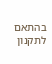בהתאם לתקנון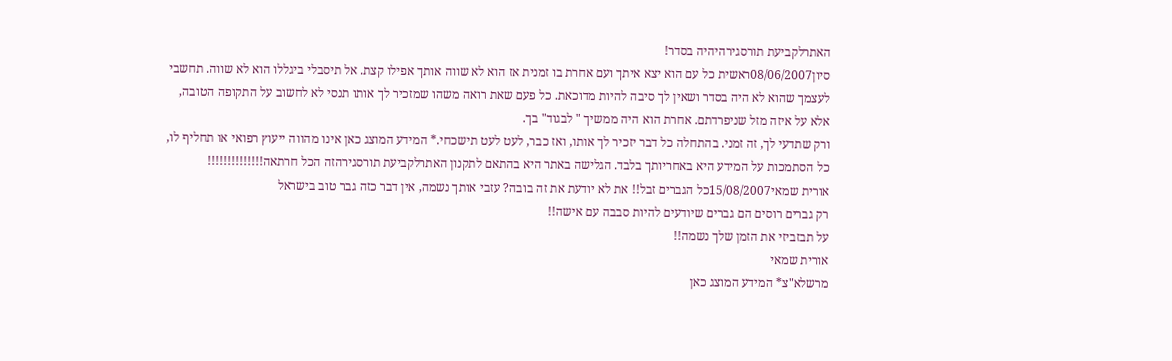האתרלקביעת תורסגירהיהיה בסדר!
סיון08/06/2007ראשית כל עם הוא יצא איתך ועם אחרת בו זמנית אז הוא לא שווה אותך אפילו קצת. אל תיסבלי ביגללו הוא לא שווה. תחשבי לעצמך שהוא לא היה בסדר ושאין לך סיבה להיות מדוכאת. כל פעם שאת רואה משהו שמזכיר לך אותו תנסי לא לחשוב על התקופה הטובה, אלא על איזה מזל שניפרדתם. אחרת הוא היה ממשיך " לבגוד" בך.
ורק שתדעי לך, זה זמני. בהתחלה כל דבר יזכיר לך אותו, ואז כבר, לעט לעט תישכחי.* המידע המוצג כאן אינו מהווה ייעוץ רפואי או תחליף לו, כל הסתמכות על המידע היא באחריותך בלבד. הגלישה באתר היא בהתאם לתקנון האתרלקביעת תורסגירהזה הכל חרתאה!!!!!!!!!!!!!!
אורית שמאי15/08/2007כל הגברים זבל!! את לא יודעת את זה בובה? עזבי אותך נשמה, אין דבר כזה גבר טוב בישראל
רק גברים רוסים הם גברים שיודעים להיות סבבה עם אישה!!
על תבזביזי את הזמן שלך נשמה!!
אורית שמאי
מרשלא"צ* המידע המוצג כאן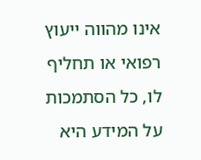אינו מהווה ייעוץ רפואי או תחליף לו, כל הסתמכות על המידע היא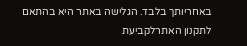באחריותך בלבד. הגלישה באתר היא בהתאם לתקנון האתרלקביעת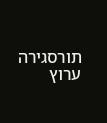תורסגירה
ערוץ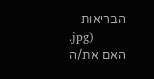הבריאות
.jpg)
האם את/ה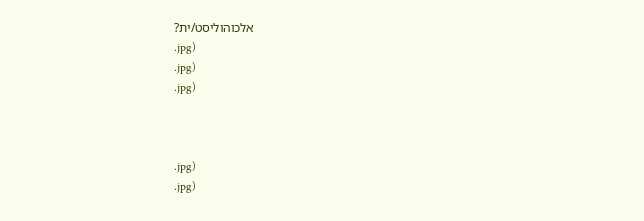אלכוהוליסט/ית?
.jpg)
.jpg)
.jpg)



.jpg)
.jpg)